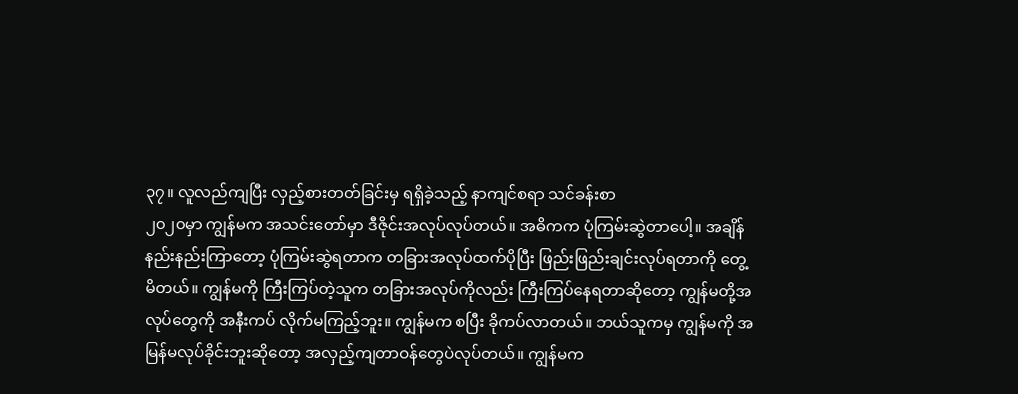၃၇။ လူလည်ကျပြီး လှည့်စားတတ်ခြင်းမှ ရရှိခဲ့သည့် နာကျင်စရာ သင်ခန်းစာ
၂၀၂၀မှာ ကျွန်မက အသင်းတော်မှာ ဒီဇိုင်းအလုပ်လုပ်တယ်။ အဓိကက ပုံကြမ်းဆွဲတာပေါ့။ အချိန်နည်းနည်းကြာတော့ ပုံကြမ်းဆွဲရတာက တခြားအလုပ်ထက်ပိုပြီး ဖြည်းဖြည်းချင်းလုပ်ရတာကို တွေ့မိတယ်။ ကျွန်မကို ကြီးကြပ်တဲ့သူက တခြားအလုပ်ကိုလည်း ကြီးကြပ်နေရတာဆိုတော့ ကျွန်မတို့အလုပ်တွေကို အနီးကပ် လိုက်မကြည့်ဘူး။ ကျွန်မက စပြီး ခိုကပ်လာတယ်။ ဘယ်သူကမှ ကျွန်မကို အမြန်မလုပ်ခိုင်းဘူးဆိုတော့ အလှည့်ကျတာဝန်တွေပဲလုပ်တယ်။ ကျွန်မက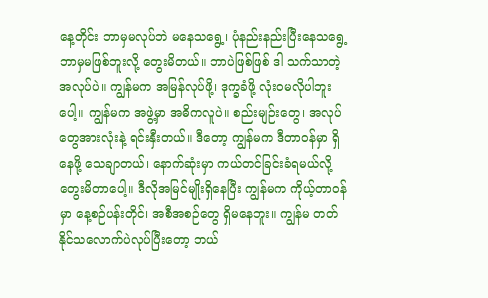နေ့တိုင်း ဘာမှမလုပ်ဘဲ မနေသရွေ့၊ ပုံနည်းနည်းပြီးနေသရွေ့ ဘာမှမဖြစ်ဘူးလို့ တွေးမိတယ်။ ဘာပဲဖြစ်ဖြစ် ဒါ သက်သာတဲ့အလုပ်ပဲ။ ကျွန်မက အမြန်လုပ်ဖို့၊ ဒုက္ခခံဖို့ လုံးဝမလိုပါဘူး ပေါ့။ ကျွန်မက အဖွဲ့မှာ အဓိကလူပဲ။ စည်းမျဉ်းတွေ၊ အလုပ်တွေအားလုံးနဲ့ ရင်းနှီးတယ်။ ဒီတော့ ကျွန်မက ဒီတာဝန်မှာ ရှိနေဖို့ သေချာတယ်၊ နောက်ဆုံးမှာ ကယ်တင်ခြင်းခံရမယ်လို့ တွေးမိတာပေါ့။ ဒီလိုအမြင်မျိုးရှိနေပြီး ကျွန်မက ကိုယ့်တာဝန်မှာ နေ့စဉ်ပန်းတိုင်၊ အစီအစဉ်တွေ ရှိမနေဘူး။ ကျွန်မ တတ်နိုင်သလောက်ပဲလုပ်ပြီးတော့ ဘယ်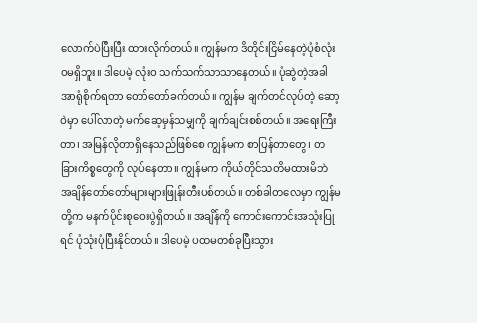လောက်ပဲပြီးပြီး ထားလိုက်တယ်။ ကျွန်မက ဒိတိုင်းငြိမ်နေတဲ့ပုံစံလုံးဝမရှိဘူး။ ဒါပေမဲ့ လုံးဝ သက်သက်သာသာနေတယ်။ ပုံဆွဲတဲ့အခါ အာရုံစိုက်ရတာ တော်တော်ခက်တယ်။ ကျွန်မ ချက်တင်လုပ်တဲ့ ဆော့ဝဲမှာ ပေါ်လာတဲ့ မက်ဆေ့မှန်သမျှကို ချက်ချင်းစစ်တယ်။ အရေးကြီးတာ၊ အမြန်လိုတာရှိနေသည်ဖြစ်စေ ကျွန်မက စာပြန်တာတွေ၊ တခြားကိစ္စတွေကို လုပ်နေတာ။ ကျွန်မက ကိုယ်တိုင်သတိမထားမိဘဲ အချိန်တော်တော်များများဖြုန်းတီးပစ်တယ်။ တစ်ခါတလေမှာ ကျွန်မတို့က မနက်ပိုင်းစုဝေးပွဲရှိတယ်။ အချိန်ကို ကောင်းကောင်းအသုံးပြုရင် ပုံသုံးပုံပြီးနိုင်တယ်။ ဒါပေမဲ့ ပထမတစ်ခုပြီးသွား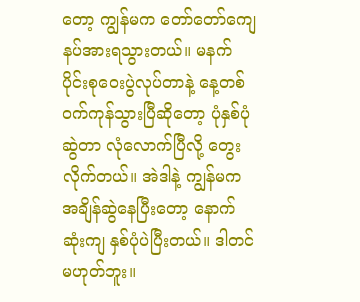တော့ ကျွန်မက တော်တော်ကျေနပ်အားရသွားတယ်။ မနက်ပိုင်းစုဝေးပွဲလုပ်တာနဲ့ နေ့တစ်ဝက်ကုန်သွားပြီဆိုတော့ ပုံနှစ်ပုံဆွဲတာ လုံလောက်ပြီလို့ တွေးလိုက်တယ်။ အဲဒါနဲ့ ကျွန်မက အချိန်ဆွဲနေပြီးတော့ နောက်ဆုံးကျ နှစ်ပုံပဲပြီးတယ်။ ဒါတင်မဟုတ်ဘူး။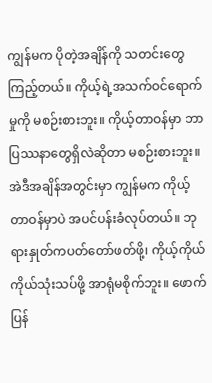ကျွန်မက ပိုတဲ့အချိန်ကို သတင်းတွေကြည့်တယ်။ ကိုယ့်ရဲ့အသက်ဝင်ရောက်မှုကို မစဉ်းစားဘူး။ ကိုယ့်တာဝန်မှာ ဘာပြဿနာတွေရှိလဲဆိုတာ မစဉ်းစားဘူး။ အဲဒီအချိန်အတွင်းမှာ ကျွန်မက ကိုယ့်တာဝန်မှာပဲ အပင်ပန်းခံလုပ်တယ်။ ဘုရားနှုတ်ကပတ်တော်ဖတ်ဖို့၊ ကိုယ့်ကိုယ်ကိုယ်သုံးသပ်ဖို့ အာရုံမစိုက်ဘူး။ ဖောက်ပြန်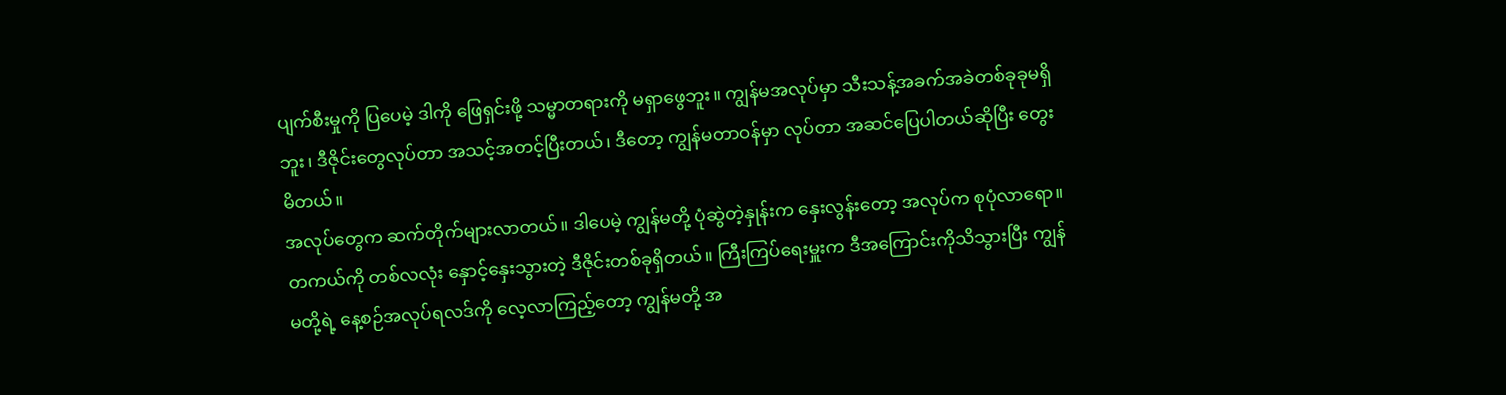ပျက်စီးမှုကို ပြပေမဲ့ ဒါကို ဖြေရှင်းဖို့ သမ္မာတရားကို မရှာဖွေဘူး။ ကျွန်မအလုပ်မှာ သီးသန့်အခက်အခဲတစ်ခုခုမရှိဘူး၊ ဒီဇိုင်းတွေလုပ်တာ အသင့်အတင့်ပြီးတယ်၊ ဒီတော့ ကျွန်မတာဝန်မှာ လုပ်တာ အဆင်ပြေပါတယ်ဆိုပြီး တွေးမိတယ်။
အလုပ်တွေက ဆက်တိုက်များလာတယ်။ ဒါပေမဲ့ ကျွန်မတို့ ပုံဆွဲတဲ့နှုန်းက နှေးလွန်းတော့ အလုပ်က စုပုံလာရော။ တကယ်ကို တစ်လလုံး နှောင့်နှေးသွားတဲ့ ဒီဇိုင်းတစ်ခုရှိတယ်။ ကြီးကြပ်ရေးမှူးက ဒီအကြောင်းကိုသိသွားပြီး ကျွန်မတို့ရဲ့ နေ့စဉ်အလုပ်ရလဒ်ကို လေ့လာကြည့်တော့ ကျွန်မတို့ အ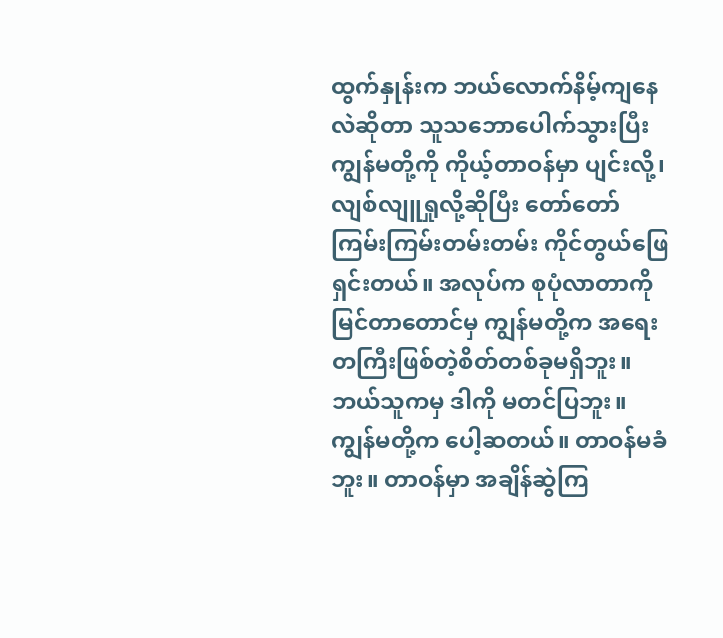ထွက်နှုန်းက ဘယ်လောက်နိမ့်ကျနေလဲဆိုတာ သူသဘောပေါက်သွားပြီး ကျွန်မတို့ကို ကိုယ့်တာဝန်မှာ ပျင်းလို့၊ လျစ်လျူရှုလို့ဆိုပြီး တော်တော် ကြမ်းကြမ်းတမ်းတမ်း ကိုင်တွယ်ဖြေရှင်းတယ်။ အလုပ်က စုပုံလာတာကို မြင်တာတောင်မှ ကျွန်မတို့က အရေးတကြီးဖြစ်တဲ့စိတ်တစ်ခုမရှိဘူး။ ဘယ်သူကမှ ဒါကို မတင်ပြဘူး။ ကျွန်မတို့က ပေါ့ဆတယ်။ တာဝန်မခံဘူး။ တာဝန်မှာ အချိန်ဆွဲကြ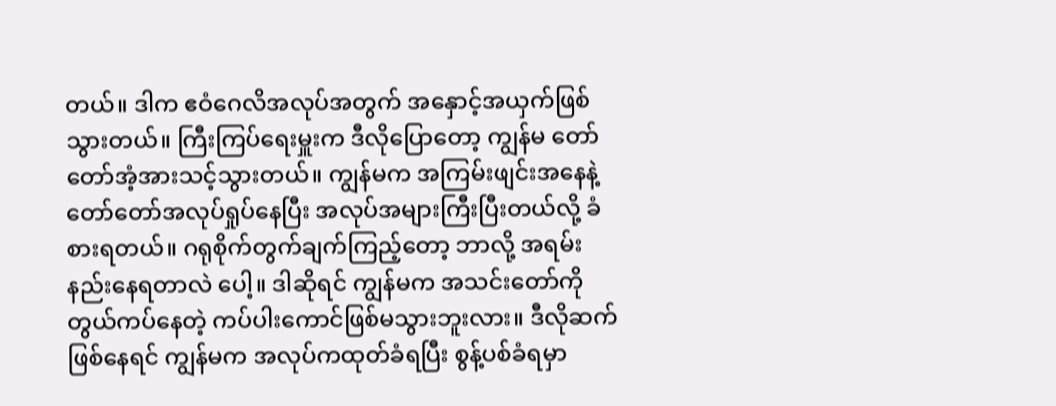တယ်။ ဒါက ဧဝံဂေလိအလုပ်အတွက် အနှောင့်အယှက်ဖြစ်သွားတယ်။ ကြီးကြပ်ရေးမှူးက ဒီလိုပြောတော့ ကျွန်မ တော်တော်အံ့အားသင့်သွားတယ်။ ကျွန်မက အကြမ်းဖျင်းအနေနဲ့ တော်တော်အလုပ်ရှုပ်နေပြီး အလုပ်အများကြီးပြီးတယ်လို့ ခံစားရတယ်။ ဂရုစိုက်တွက်ချက်ကြည့်တော့ ဘာလို့ အရမ်းနည်းနေရတာလဲ ပေါ့။ ဒါဆိုရင် ကျွန်မက အသင်းတော်ကို တွယ်ကပ်နေတဲ့ ကပ်ပါးကောင်ဖြစ်မသွားဘူးလား။ ဒီလိုဆက်ဖြစ်နေရင် ကျွန်မက အလုပ်ကထုတ်ခံရပြီး စွန့်ပစ်ခံရမှာ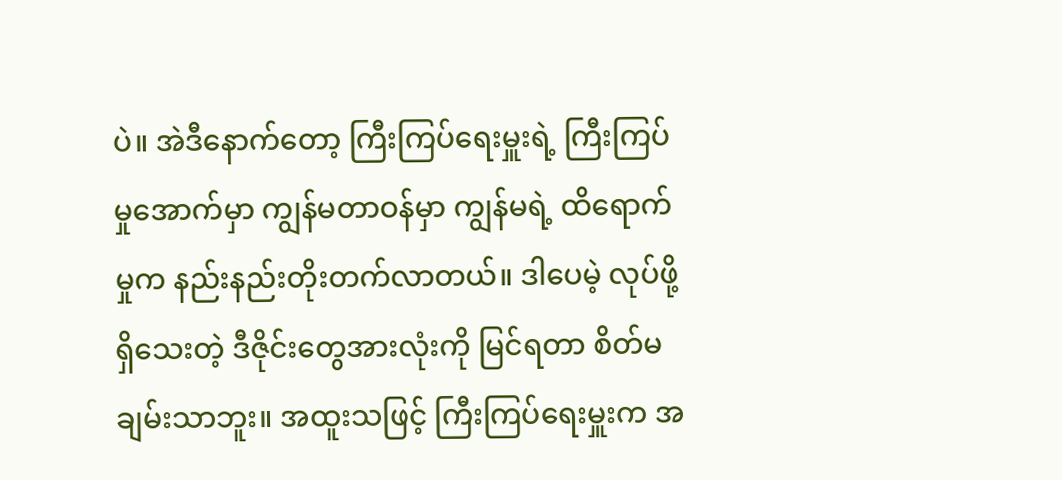ပဲ။ အဲဒီနောက်တော့ ကြီးကြပ်ရေးမှူးရဲ့ ကြီးကြပ်မှုအောက်မှာ ကျွန်မတာဝန်မှာ ကျွန်မရဲ့ ထိရောက်မှုက နည်းနည်းတိုးတက်လာတယ်။ ဒါပေမဲ့ လုပ်ဖို့ရှိသေးတဲ့ ဒီဇိုင်းတွေအားလုံးကို မြင်ရတာ စိတ်မချမ်းသာဘူး။ အထူးသဖြင့် ကြီးကြပ်ရေးမှူးက အ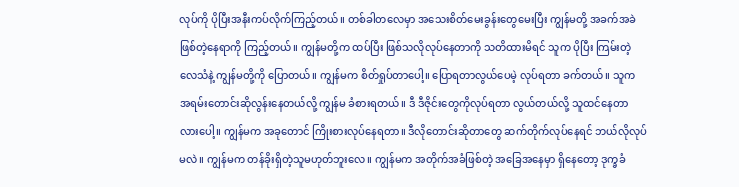လုပ်ကို ပိုပြီးအနီးကပ်လိုက်ကြည့်တယ်။ တစ်ခါတလေမှာ အသေးစိတ်မေးခွန်းတွေမေးပြီး ကျွန်မတို့ အခက်အခဲဖြစ်တဲ့နေရာကို ကြည့်တယ်။ ကျွန်မတို့က ထပ်ပြီး ဖြစ်သလိုလုပ်နေတာကို သတိထားမိရင် သူက ပိုပြီး ကြမ်းတဲ့လေသံနဲ့ ကျွန်မတို့ကို ပြောတယ်။ ကျွန်မက စိတ်ရှုပ်တာပေါ့။ ပြောရတာလွယ်ပေမဲ့ လုပ်ရတာ ခက်တယ်။ သူက အရမ်းတောင်းဆိုလွန်းနေတယ်လို့ ကျွန်မ ခံစားရတယ်။ ဒီ ဒီဇိုင်းတွေကိုလုပ်ရတာ လွယ်တယ်လို့ သူထင်နေတာလားပေါ့။ ကျွန်မက အခုတောင် ကြိုးစားလုပ်နေရတာ။ ဒီလိုတောင်းဆိုတာတွေ ဆက်တိုက်လုပ်နေရင် ဘယ်လိုလုပ်မလဲ။ ကျွန်မက တန်ခိုးရှိတဲ့သူမဟုတ်ဘူးလေ။ ကျွန်မက အတိုက်အခံဖြစ်တဲ့ အခြေအနေမှာ ရှိနေတော့ ဒုက္ခခံ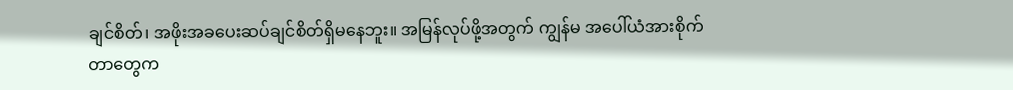ချင်စိတ်၊ အဖိုးအခပေးဆပ်ချင်စိတ်ရှိမနေဘူး။ အမြန်လုပ်ဖို့အတွက် ကျွန်မ အပေါ်ယံအားစိုက်တာတွေက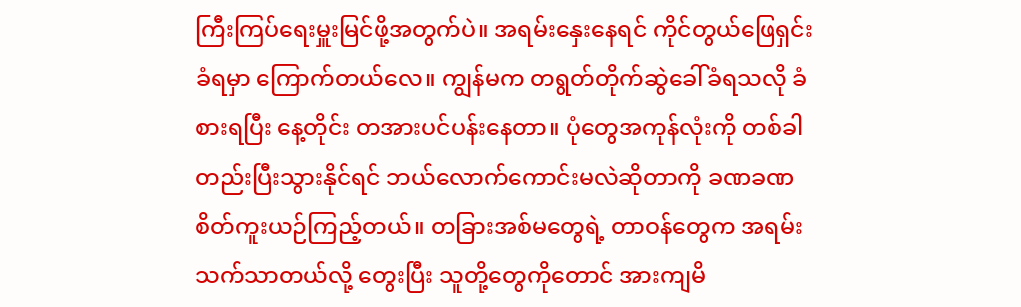ကြီးကြပ်ရေးမှူးမြင်ဖို့အတွက်ပဲ။ အရမ်းနှေးနေရင် ကိုင်တွယ်ဖြေရှင်းခံရမှာ ကြောက်တယ်လေ။ ကျွန်မက တရွတ်တိုက်ဆွဲခေါ်ခံရသလို ခံစားရပြီး နေ့တိုင်း တအားပင်ပန်းနေတာ။ ပုံတွေအကုန်လုံးကို တစ်ခါတည်းပြီးသွားနိုင်ရင် ဘယ်လောက်ကောင်းမလဲဆိုတာကို ခဏခဏ စိတ်ကူးယဉ်ကြည့်တယ်။ တခြားအစ်မတွေရဲ့ တာဝန်တွေက အရမ်းသက်သာတယ်လို့ တွေးပြီး သူတို့တွေကိုတောင် အားကျမိ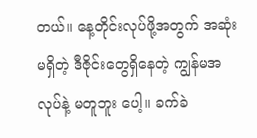တယ်။ နေ့တိုင်းလုပ်ဖို့အတွက် အဆုံးမရှိတဲ့ ဒီဇိုင်းတွေရှိနေတဲ့ ကျွန်မအလုပ်နဲ့ မတူဘူး ပေါ့။ ခက်ခဲ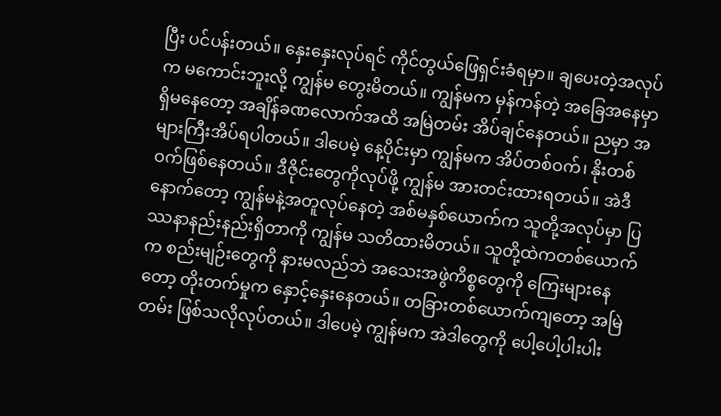ပြီး ပင်ပန်းတယ်။ နှေးနှေးလုပ်ရင် ကိုင်တွယ်ဖြေရှင်းခံရမှာ။ ချပေးတဲ့အလုပ်က မကောင်းဘူးလို့ ကျွန်မ တွေးမိတယ်။ ကျွန်မက မှန်ကန်တဲ့ အခြေအနေမှာ ရှိမနေတော့ အချိန်ခဏလောက်အထိ အမြဲတမ်း အိပ်ချင်နေတယ်။ ညမှာ အများကြီးအိပ်ရပါတယ်။ ဒါပေမဲ့ နေ့ပိုင်းမှာ ကျွန်မက အိပ်တစ်ဝက်၊ နိုးတစ်ဝက်ဖြစ်နေတယ်။ ဒီဇိုင်းတွေကိုလုပ်ဖို့ ကျွန်မ အားတင်းထားရတယ်။ အဲဒီနောက်တော့ ကျွန်မနဲ့အတူလုပ်နေတဲ့ အစ်မနှစ်ယောက်က သူတို့အလုပ်မှာ ပြဿနာနည်းနည်းရှိတာကို ကျွန်မ သတိထားမိတယ်။ သူတို့ထဲကတစ်ယောက်က စည်းမျဉ်းတွေကို နားမလည်ဘဲ အသေးအဖွဲကိစ္စတွေကို ကြေးများနေတော့ တိုးတက်မှုက နှောင့်နှေးနေတယ်။ တခြားတစ်ယောက်ကျတော့ အမြဲတမ်း ဖြစ်သလိုလုပ်တယ်။ ဒါပေမဲ့ ကျွန်မက အဲဒါတွေကို ပေါ့ပေါ့ပါးပါး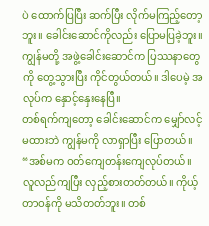ပဲ ထောက်ပြပြီး ဆက်ပြီး လိုက်မကြည့်တော့ဘူး။ ခေါင်းဆောင်ကိုလည်း ပြောမပြခဲ့ဘူး။ ကျွန်မတို့ အဖွဲ့ခေါင်းဆောင်က ပြဿနာတွေကို တွေ့သွားပြီး ကိုင်တွယ်တယ်။ ဒါပေမဲ့ အလုပ်က နှောင့်နှေးနေပြီ။
တစ်ရက်ကျတော့ ခေါင်းဆောင်က မျှော်လင့်မထားဘဲ ကျွန်မကို လာရှာပြီး ပြောတယ်။ “အစ်မက ဝတ်ကျေတန်းကျေလုပ်တယ်။ လူလည်ကျပြီး လှည့်စားတတ်တယ်။ ကိုယ့်တာဝန်ကို မသိတတ်ဘူး။ တစ်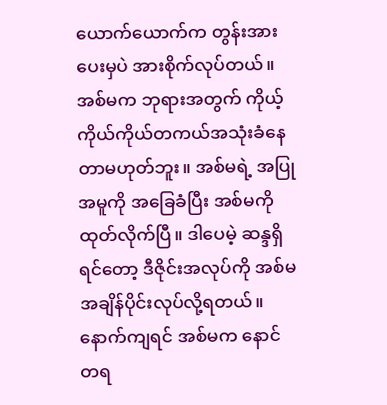ယောက်ယောက်က တွန်းအားပေးမှပဲ အားစိုက်လုပ်တယ်။ အစ်မက ဘုရားအတွက် ကိုယ့်ကိုယ်ကိုယ်တကယ်အသုံးခံနေတာမဟုတ်ဘူး။ အစ်မရဲ့ အပြုအမူကို အခြေခံပြီး အစ်မကို ထုတ်လိုက်ပြီ။ ဒါပေမဲ့ ဆန္ဒရှိရင်တော့ ဒီဇိုင်းအလုပ်ကို အစ်မ အချိန်ပိုင်းလုပ်လို့ရတယ်။ နောက်ကျရင် အစ်မက နောင်တရ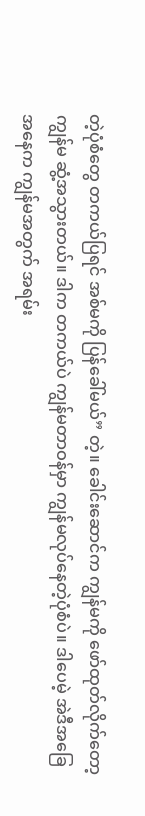တဲ့ပုံစံတွေ တကယ်ပြရင် အစ်မကို ပြန်ခေါ်မယ်” တဲ့။ ခေါင်းဆောင်က ကျွန်မကို ဖော်ထုတ်လိုက်တော့ ကျွန်မ ဆွံ့အသွားတယ်။ ဒါက တကယ်ပဲ ကျွန်မတာဝန်မှာ ကျွန်မလုပ်နေတဲ့ပုံစံပဲ။ ဒါပေမဲ့ အဲဒီအခြေအနေက ကျွန်မအတွက် အရမ်း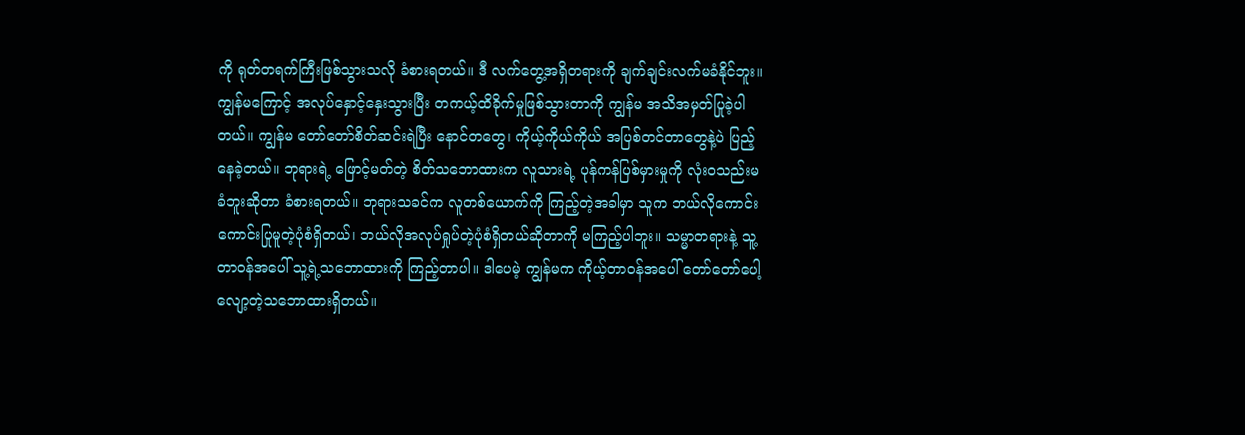ကို ရုတ်တရက်ကြီးဖြစ်သွားသလို ခံစားရတယ်။ ဒီ လက်တွေ့အရှိတရားကို ချက်ချင်းလက်မခံနိုင်ဘူး။ ကျွန်မကြောင့် အလုပ်နှောင့်နှေးသွားပြီး တကယ့်ထိခိုက်မှုဖြစ်သွားတာကို ကျွန်မ အသိအမှတ်ပြုခဲ့ပါတယ်။ ကျွန်မ တော်တော်စိတ်ဆင်းရဲပြီး နောင်တတွေ၊ ကိုယ့်ကိုယ်ကိုယ် အပြစ်တင်တာတွေနဲ့ပဲ ပြည့်နေခဲ့တယ်။ ဘုရားရဲ့ ဖြောင့်မတ်တဲ့ စိတ်သဘောထားက လူသားရဲ့ ပုန်ကန်ပြစ်မှားမှုကို လုံးဝသည်းမခံဘူးဆိုတာ ခံစားရတယ်။ ဘုရားသခင်က လူတစ်ယောက်ကို ကြည့်တဲ့အခါမှာ သူက ဘယ်လိုကောင်းကောင်းပြုမူတဲ့ပုံစံရှိတယ်၊ ဘယ်လိုအလုပ်ရှုပ်တဲ့ပုံစံရှိတယ်ဆိုတာကို မကြည့်ပါဘူး။ သမ္မာတရားနဲ့ သူ့တာဝန်အပေါ် သူ့ရဲ့သဘောထားကို ကြည့်တာပါ။ ဒါပေမဲ့ ကျွန်မက ကိုယ့်တာဝန်အပေါ် တော်တော်ပေါ့လျော့တဲ့သဘောထားရှိတယ်။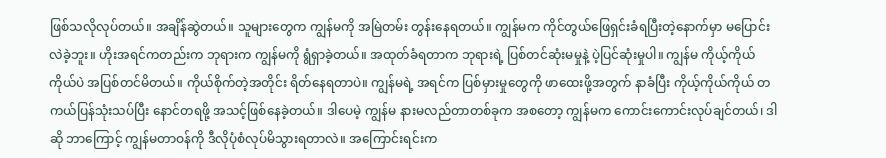ဖြစ်သလိုလုပ်တယ်။ အချိန်ဆွဲတယ်။ သူများတွေက ကျွန်မကို အမြဲတမ်း တွန်းနေရတယ်။ ကျွန်မက ကိုင်တွယ်ဖြေရှင်းခံရပြီးတဲ့နောက်မှာ မပြောင်းလဲခဲ့ဘူး။ ဟိုးအရင်ကတည်းက ဘုရားက ကျွန်မကို ရွံရှာခဲ့တယ်။ အထုတ်ခံရတာက ဘုရားရဲ့ ပြစ်တင်ဆုံးမမှုနဲ့ ပဲ့ပြင်ဆုံးမှုပါ။ ကျွန်မ ကိုယ့်ကိုယ်ကိုယ်ပဲ အပြစ်တင်မိတယ်။ ကိုယ်စိုက်တဲ့အတိုင်း ရိတ်နေရတာပဲ။ ကျွန်မရဲ့ အရင်က ပြစ်မှားမှုတွေကို ဖာထေးဖို့အတွက် နာခံပြီး ကိုယ့်ကိုယ်ကိုယ် တကယ်ပြန်သုံးသပ်ပြီး နောင်တရဖို့ အသင့်ဖြစ်နေခဲ့တယ်။ ဒါပေမဲ့ ကျွန်မ နားမလည်တာတစ်ခုက အစတော့ ကျွန်မက ကောင်းကောင်းလုပ်ချင်တယ်၊ ဒါဆို ဘာကြောင့် ကျွန်မတာဝန်ကို ဒီလိုပုံစံလုပ်မိသွားရတာလဲ။ အကြောင်းရင်းက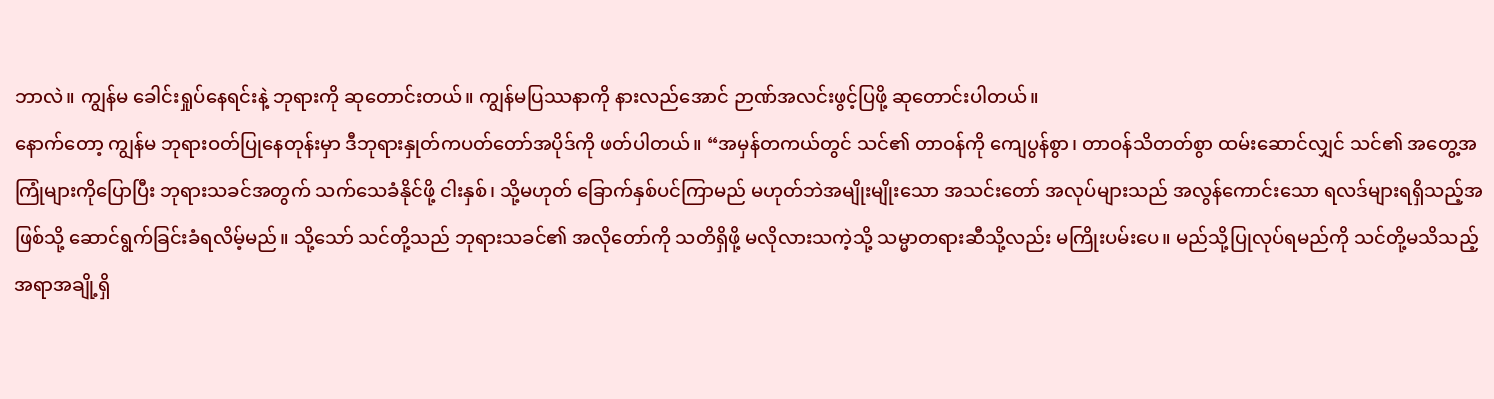ဘာလဲ။ ကျွန်မ ခေါင်းရှုပ်နေရင်းနဲ့ ဘုရားကို ဆုတောင်းတယ်။ ကျွန်မပြဿနာကို နားလည်အောင် ဉာဏ်အလင်းဖွင့်ပြဖို့ ဆုတောင်းပါတယ်။
နောက်တော့ ကျွန်မ ဘုရားဝတ်ပြုနေတုန်းမှာ ဒီဘုရားနှုတ်ကပတ်တော်အပိုဒ်ကို ဖတ်ပါတယ်။ “အမှန်တကယ်တွင် သင်၏ တာဝန်ကို ကျေပွန်စွာ၊ တာဝန်သိတတ်စွာ ထမ်းဆောင်လျှင် သင်၏ အတွေ့အကြုံများကိုပြောပြီး ဘုရားသခင်အတွက် သက်သေခံနိုင်ဖို့ ငါးနှစ်၊ သို့မဟုတ် ခြောက်နှစ်ပင်ကြာမည် မဟုတ်ဘဲအမျိုးမျိုးသော အသင်းတော် အလုပ်များသည် အလွန်ကောင်းသော ရလဒ်များရရှိသည့်အဖြစ်သို့ ဆောင်ရွက်ခြင်းခံရလိမ့်မည်။ သို့သော် သင်တို့သည် ဘုရားသခင်၏ အလိုတော်ကို သတိရှိဖို့ မလိုလားသကဲ့သို့ သမ္မာတရားဆီသို့လည်း မကြိုးပမ်းပေ။ မည်သို့ပြုလုပ်ရမည်ကို သင်တို့မသိသည့် အရာအချို့ရှိ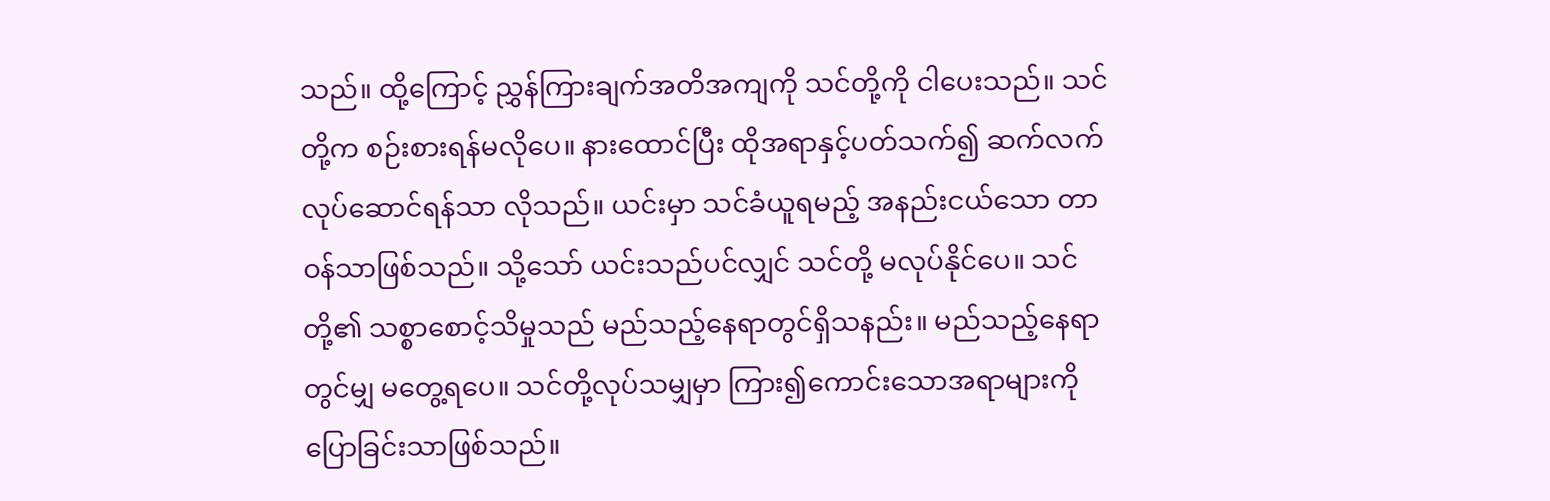သည်။ ထို့ကြောင့် ညွှန်ကြားချက်အတိအကျကို သင်တို့ကို ငါပေးသည်။ သင်တို့က စဉ်းစားရန်မလိုပေ။ နားထောင်ပြီး ထိုအရာနှင့်ပတ်သက်၍ ဆက်လက် လုပ်ဆောင်ရန်သာ လိုသည်။ ယင်းမှာ သင်ခံယူရမည့် အနည်းငယ်သော တာဝန်သာဖြစ်သည်။ သို့သော် ယင်းသည်ပင်လျှင် သင်တို့ မလုပ်နိုင်ပေ။ သင်တို့၏ သစ္စာစောင့်သိမှုသည် မည်သည့်နေရာတွင်ရှိသနည်း။ မည်သည့်နေရာတွင်မျှ မတွေ့ရပေ။ သင်တို့လုပ်သမျှမှာ ကြား၍ကောင်းသောအရာများကို ပြောခြင်းသာဖြစ်သည်။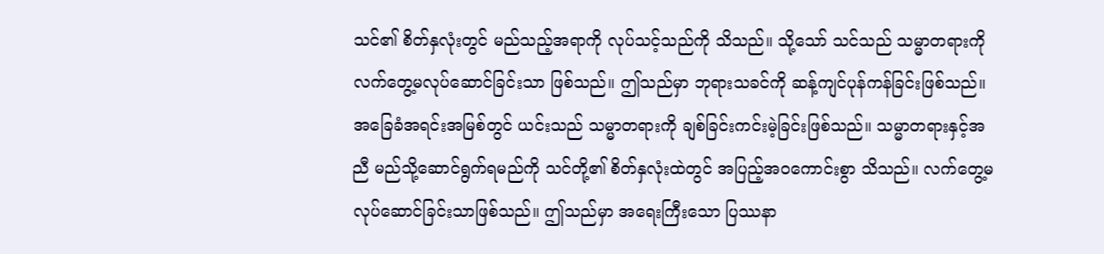သင်၏ စိတ်နှလုံးတွင် မည်သည့်အရာကို လုပ်သင့်သည်ကို သိသည်။ သို့သော် သင်သည် သမ္မာတရားကို လက်တွေ့မလုပ်ဆောင်ခြင်းသာ ဖြစ်သည်။ ဤသည်မှာ ဘုရားသခင်ကို ဆန့်ကျင်ပုန်ကန်ခြင်းဖြစ်သည်။ အခြေခံအရင်းအမြစ်တွင် ယင်းသည် သမ္မာတရားကို ချစ်ခြင်းကင်းမဲ့ခြင်းဖြစ်သည်။ သမ္မာတရားနှင့်အညီ မည်သို့ဆောင်ရွက်ရမည်ကို သင်တို့၏ စိတ်နှလုံးထဲတွင် အပြည့်အဝကောင်းစွာ သိသည်။ လက်တွေ့မလုပ်ဆောင်ခြင်းသာဖြစ်သည်။ ဤသည်မှာ အရေးကြီးသော ပြဿနာ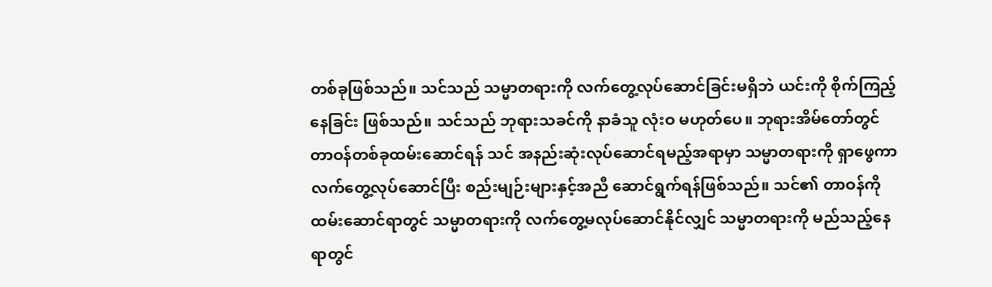တစ်ခုဖြစ်သည်။ သင်သည် သမ္မာတရားကို လက်တွေ့လုပ်ဆောင်ခြင်းမရှိဘဲ ယင်းကို စိုက်ကြည့်နေခြင်း ဖြစ်သည်။ သင်သည် ဘုရားသခင်ကို နာခံသူ လုံးဝ မဟုတ်ပေ။ ဘုရားအိမ်တော်တွင် တာဝန်တစ်ခုထမ်းဆောင်ရန် သင် အနည်းဆုံးလုပ်ဆောင်ရမည့်အရာမှာ သမ္မာတရားကို ရှာဖွေကာ လက်တွေ့လုပ်ဆောင်ပြီး စည်းမျဉ်းများနှင့်အညီ ဆောင်ရွက်ရန်ဖြစ်သည်။ သင်၏ တာဝန်ကို ထမ်းဆောင်ရာတွင် သမ္မာတရားကို လက်တွေ့မလုပ်ဆောင်နိုင်လျှင် သမ္မာတရားကို မည်သည့်နေရာတွင်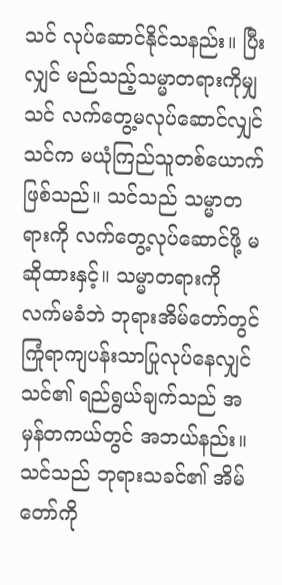သင် လုပ်ဆောင်နိုင်သနည်း။ ပြီးလျှင် မည်သည့်သမ္မာတရားကိုမျှ သင် လက်တွေ့မလုပ်ဆောင်လျှင် သင်က မယုံကြည်သူတစ်ယောက် ဖြစ်သည်။ သင်သည် သမ္မာတရားကို လက်တွေ့လုပ်ဆောင်ဖို့ မဆိုထားနှင့်။ သမ္မာတရားကို လက်မခံဘဲ ဘုရားအိမ်တော်တွင် ကြုံရာကျပန်းသာပြုလုပ်နေလျှင် သင်၏ ရည်ရွယ်ချက်သည် အမှန်တကယ်တွင် အဘယ်နည်း။ သင်သည် ဘုရားသခင်၏ အိမ်တော်ကို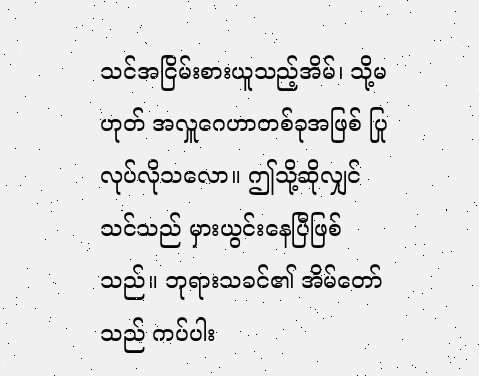သင်အငြိမ်းစားယူသည့်အိမ်၊ သို့မဟုတ် အလှူဂေဟာတစ်ခုအဖြစ် ပြုလုပ်လိုသလော။ ဤသို့ဆိုလျှင် သင်သည် မှားယွင်းနေပြီဖြစ်သည်။ ဘုရားသခင်၏ အိမ်တော်သည် ကပ်ပါး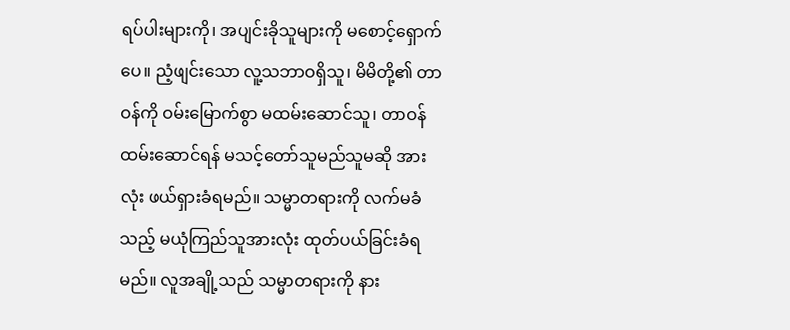ရပ်ပါးများကို၊ အပျင်းခိုသူများကို မစောင့်ရှောက်ပေ။ ညံ့ဖျင်းသော လူ့သဘာဝရှိသူ၊ မိမိတို့၏ တာဝန်ကို ဝမ်းမြောက်စွာ မထမ်းဆောင်သူ၊ တာဝန်ထမ်းဆောင်ရန် မသင့်တော်သူမည်သူမဆို အားလုံး ဖယ်ရှားခံရမည်။ သမ္မာတရားကို လက်မခံသည့် မယုံကြည်သူအားလုံး ထုတ်ပယ်ခြင်းခံရမည်။ လူအချို့သည် သမ္မာတရားကို နား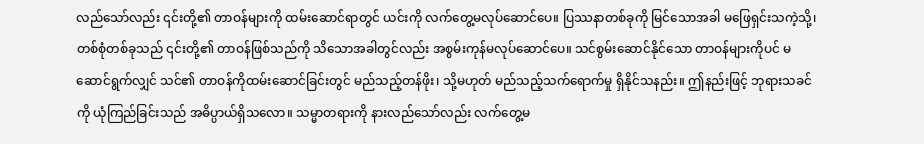လည်သော်လည်း ၎င်းတို့၏ တာဝန်များကို ထမ်းဆောင်ရာတွင် ယင်းကို လက်တွေ့မလုပ်ဆောင်ပေ။ ပြဿနာတစ်ခုကို မြင်သောအခါ မဖြေရှင်းသကဲ့သို့၊ တစ်စုံတစ်ခုသည် ၎င်းတို့၏ တာဝန်ဖြစ်သည်ကို သိသောအခါတွင်လည်း အစွမ်းကုန်မလုပ်ဆောင်ပေ။ သင်စွမ်းဆောင်နိုင်သော တာဝန်များကိုပင် မဆောင်ရွက်လျှင် သင်၏ တာဝန်ကိုထမ်းဆောင်ခြင်းတွင် မည်သည့်တန်ဖိုး၊ သို့မဟုတ် မည်သည့်သက်ရောက်မှု ရှိနိုင်သနည်း။ ဤနည်းဖြင့် ဘုရားသခင်ကို ယုံကြည်ခြင်းသည် အဓိပ္ပာယ်ရှိသလော။ သမ္မာတရားကို နားလည်သော်လည်း လက်တွေ့မ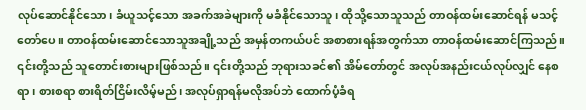လုပ်ဆောင်နိုင်သော၊ ခံယူသင့်သော အခက်အခဲများကို မခံနိုင်သောသူ၊ ထိုသို့သောသူသည် တာဝန်ထမ်းဆောင်ရန် မသင့်တော်ပေ။ တာဝန်ထမ်းဆောင်သောသူအချို့သည် အမှန်တကယ်ပင် အစာစားရန်အတွက်သာ တာဝန်ထမ်းဆောင်ကြသည်။ ၎င်းတို့သည် သူတောင်းစားများဖြစ်သည်။ ၎င်းတို့သည် ဘုရားသခင်၏ အိမ်တော်တွင် အလုပ်အနည်းငယ်လုပ်လျှင် နေစရာ၊ စားစရာ စားရိတ်ငြိမ်းလိမ့်မည်၊ အလုပ်ရှာရန်မလိုအပ်ဘဲ ထောက်ပံ့ခံရ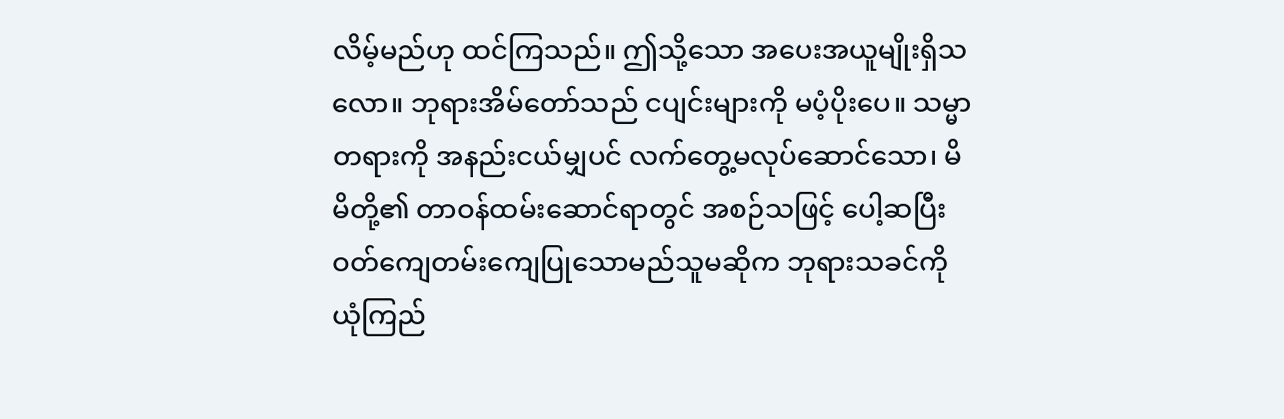လိမ့်မည်ဟု ထင်ကြသည်။ ဤသို့သော အပေးအယူမျိုးရှိသလော။ ဘုရားအိမ်တော်သည် ငပျင်းများကို မပံ့ပိုးပေ။ သမ္မာတရားကို အနည်းငယ်မျှပင် လက်တွေ့မလုပ်ဆောင်သော၊ မိမိတို့၏ တာဝန်ထမ်းဆောင်ရာတွင် အစဉ်သဖြင့် ပေါ့ဆပြီး ဝတ်ကျေတမ်းကျေပြုသောမည်သူမဆိုက ဘုရားသခင်ကို ယုံကြည်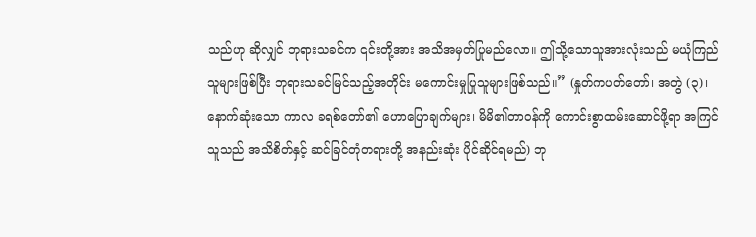သည်ဟု ဆိုလျှင် ဘုရားသခင်က ၎င်းတို့အား အသိအမှတ်ပြုမည်လော။ ဤသို့သောသူအားလုံးသည် မယုံကြည်သူများဖြစ်ပြီး ဘုရားသခင်မြင်သည့်အတိုင်း မကောင်းမှုပြုသူများဖြစ်သည်။” (နှုတ်ကပတ်တော်၊ အတွဲ (၃)၊ နောက်ဆုံးသော ကာလ ခရစ်တော်၏ ဟောပြောချက်များ၊ မိမိ၏တာဝန်ကို ကောင်းစွာထမ်းဆောင်ဖို့ရာ အကြင်သူသည် အသိစိတ်နှင့် ဆင်ခြင်တုံတရားတို့ အနည်းဆုံး ပိုင်ဆိုင်ရမည်) ဘု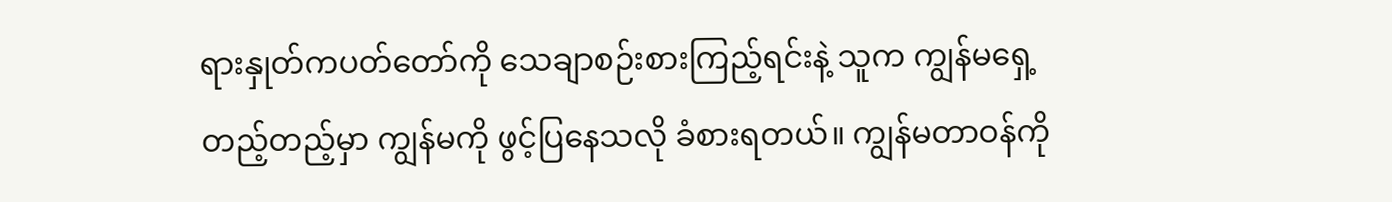ရားနှုတ်ကပတ်တော်ကို သေချာစဉ်းစားကြည့်ရင်းနဲ့ သူက ကျွန်မရှေ့တည့်တည့်မှာ ကျွန်မကို ဖွင့်ပြနေသလို ခံစားရတယ်။ ကျွန်မတာဝန်ကို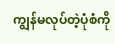ကျွန်မလုပ်တဲ့ပုံစံကို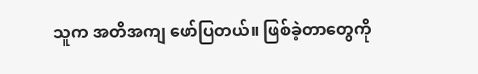သူက အတိအကျ ဖော်ပြတယ်။ ဖြစ်ခဲ့တာတွေကို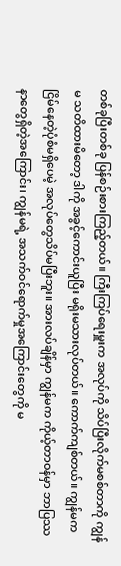တစ်ခုပြီးတစ်ခု ပြန်စဉ်းစားကြည့်တယ်။ ကြီးကြပ်ရေးမှူးက အလုပ်ကို သိပ်ပြီးလိုက်မစစ်တာကို ကျွန်မ သတိထားမိတော့ ဒါကို အခွင့်ကောင်းယူပြီး မရိုးမသားလုပ်တယ်။ ကောက်ကျစ်တယ်။ ကျွန်မက ငြိမ်နေတဲ့ပုံစံမရှိပေမဲ့ အလုပ်တွေသိပ်မပြီးဘူး။ အားလပ်ချိန်မှာ ကျွန်မက ကိုယ့်တာဝန်မှာ ဘာပြဿနာတွေရှိတဲ့အကြောင်း၊ ကျွန်မရဲ့ အသက်ဝင်ရောက်မှုအကြောင်းတွေကို မ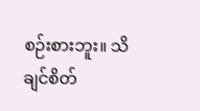စဉ်းစားဘူး။ သိချင်စိတ်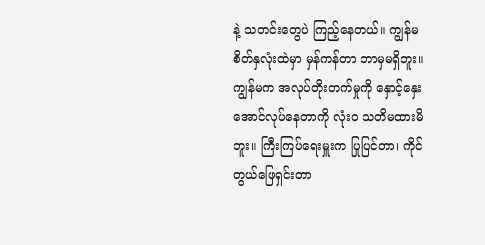နဲ့ သတင်းတွေပဲ ကြည့်နေတယ်။ ကျွန်မစိတ်နှလုံးထဲမှာ မှန်ကန်တာ ဘာမှမရှိဘူး။ ကျွန်မက အလုပ်တိုးတက်မှုကို နှောင့်နှေးအောင်လုပ်နေတာကို လုံးဝ သတိမထားမိဘူး။ ကြီးကြပ်ရေးမှူးက ပြုပြင်တာ၊ ကိုင်တွယ်ဖြေရှင်းတာ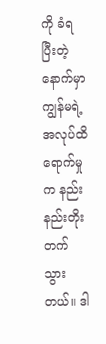ကို ခံရပြီးတဲ့နောက်မှာ ကျွန်မရဲ့ အလုပ်ထိရောက်မှုက နည်းနည်းတိုးတက်သွားတယ်။ ဒါ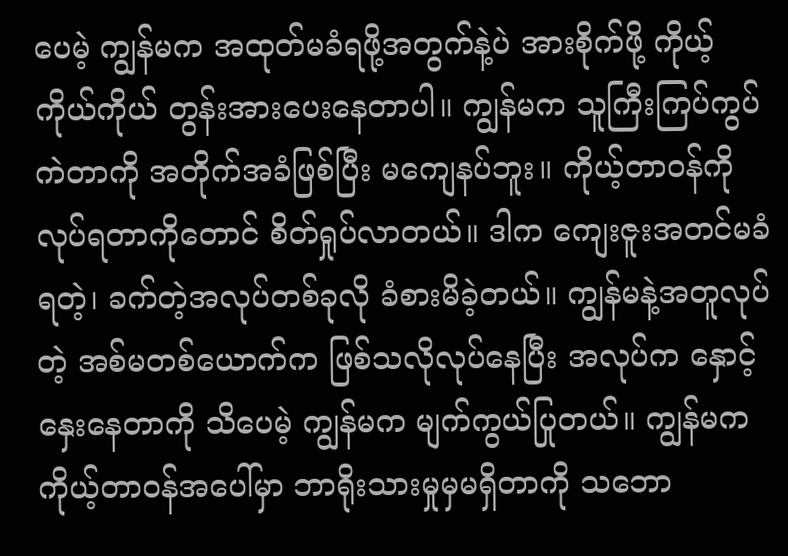ပေမဲ့ ကျွန်မက အထုတ်မခံရဖို့အတွက်နဲ့ပဲ အားစိုက်ဖို့ ကိုယ့်ကိုယ်ကိုယ် တွန်းအားပေးနေတာပါ။ ကျွန်မက သူကြီးကြပ်ကွပ်ကဲတာကို အတိုက်အခံဖြစ်ပြီး မကျေနပ်ဘူး။ ကိုယ့်တာဝန်ကို လုပ်ရတာကိုတောင် စိတ်ရှုပ်လာတယ်။ ဒါက ကျေးဇူးအတင်မခံရတဲ့၊ ခက်တဲ့အလုပ်တစ်ခုလို ခံစားမိခဲ့တယ်။ ကျွန်မနဲ့အတူလုပ်တဲ့ အစ်မတစ်ယောက်က ဖြစ်သလိုလုပ်နေပြီး အလုပ်က နှောင့်နှေးနေတာကို သိပေမဲ့ ကျွန်မက မျက်ကွယ်ပြုတယ်။ ကျွန်မကကိုယ့်တာဝန်အပေါ်မှာ ဘာရိုးသားမှုမှမရှိတာကို သဘော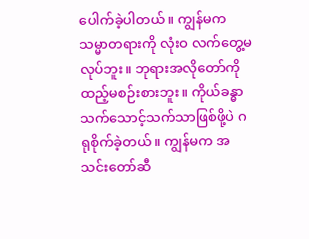ပေါက်ခဲ့ပါတယ်။ ကျွန်မက သမ္မာတရားကို လုံးဝ လက်တွေ့မလုပ်ဘူး။ ဘုရားအလိုတော်ကို ထည့်မစဉ်းစားဘူး။ ကိုယ်ခန္ဓာသက်သောင့်သက်သာဖြစ်ဖို့ပဲ ဂရုစိုက်ခဲ့တယ်။ ကျွန်မက အသင်းတော်ဆီ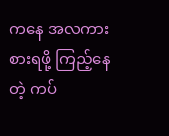ကနေ အလကားစားရဖို့ ကြည့်နေတဲ့ ကပ်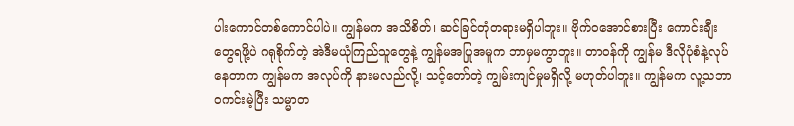ပါးကောင်တစ်ကောင်ပါပဲ။ ကျွန်မက အသိစိတ်၊ ဆင်ခြင်တုံတရားမရှိပါဘူး။ ဗိုက်ဝအောင်စားပြီး ကောင်းချီးတွေရဖို့ပဲ ဂရုစိုက်တဲ့ အဲဒီမယုံကြည်သူတွေနဲ့ ကျွန်မအပြုအမူက ဘာမှမကွာဘူး။ တာဝန်ကို ကျွန်မ ဒီလိုပုံစံနဲ့လုပ်နေတာက ကျွန်မက အလုပ်ကို နားမလည်လို့၊ သင့်တော်တဲ့ ကျွမ်းကျင်မှုမရှိလို့ မဟုတ်ပါဘူး။ ကျွန်မက လူ့သဘာဝကင်းမဲ့ပြီး သမ္မာတ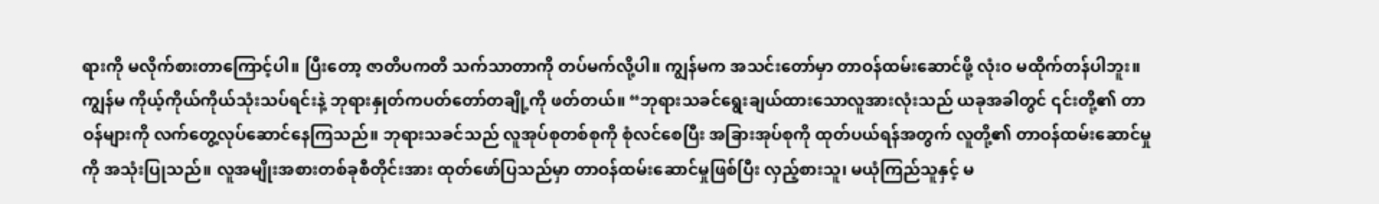ရားကို မလိုက်စားတာကြောင့်ပါ။ ပြီးတော့ ဇာတိပကတိ သက်သာတာကို တပ်မက်လို့ပါ။ ကျွန်မက အသင်းတော်မှာ တာဝန်ထမ်းဆောင်ဖို့ လုံးဝ မထိုက်တန်ပါဘူး။
ကျွန်မ ကိုယ့်ကိုယ်ကိုယ်သုံးသပ်ရင်းနဲ့ ဘုရားနှုတ်ကပတ်တော်တချို့ကို ဖတ်တယ်။ “ဘုရားသခင်ရွေးချယ်ထားသောလူအားလုံးသည် ယခုအခါတွင် ၎င်းတို့၏ တာဝန်များကို လက်တွေ့လုပ်ဆောင်နေကြသည်။ ဘုရားသခင်သည် လူအုပ်စုတစ်စုကို စုံလင်စေပြီး အခြားအုပ်စုကို ထုတ်ပယ်ရန်အတွက် လူတို့၏ တာဝန်ထမ်းဆောင်မှုကို အသုံးပြုသည်။ လူအမျိုးအစားတစ်ခုစီတိုင်းအား ထုတ်ဖော်ပြသည်မှာ တာဝန်ထမ်းဆောင်မှုဖြစ်ပြီး လှည့်စားသူ၊ မယုံကြည်သူနှင့် မ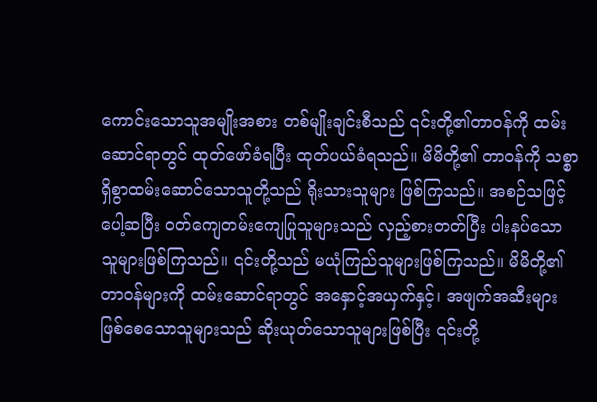ကောင်းသောသူအမျိုးအစား တစ်မျိုးချင်းစီသည် ၎င်းတို့၏တာဝန်ကို ထမ်းဆောင်ရာတွင် ထုတ်ဖော်ခံရပြီး ထုတ်ပယ်ခံရသည်။ မိမိတို့၏ တာဝန်ကို သစ္စာရှိစွာထမ်းဆောင်သောသူတို့သည် ရိုးသားသူများ ဖြစ်ကြသည်။ အစဉ်သဖြင့် ပေါ့ဆပြီး ဝတ်ကျေတမ်းကျေပြုသူများသည် လှည့်စားတတ်ပြီး ပါးနပ်သောသူများဖြစ်ကြသည်။ ၎င်းတို့သည် မယုံကြည်သူများဖြစ်ကြသည်။ မိမိတို့၏တာဝန်များကို ထမ်းဆောင်ရာတွင် အနှောင့်အယှက်နှင့်၊ အဖျက်အဆီးများ ဖြစ်စေသောသူများသည် ဆိုးယုတ်သောသူများဖြစ်ပြီး ၎င်းတို့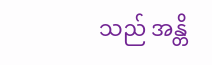သည် အန္တိ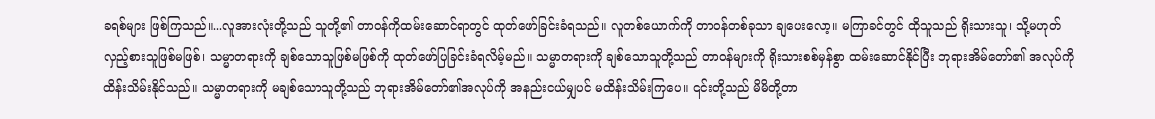ခရစ်များ ဖြစ်ကြသည်။...လူအားလုံးတို့သည် သူတို့၏ တာဝန်ကိုထမ်းဆောင်ရာတွင် ထုတ်ဖော်ခြင်းခံရသည်။ လူတစ်ယောက်ကို တာဝန်တစ်ခုသာ ချပေးလော့။ မကြာခင်တွင် ထိုသူသည် ရိုးသားသူ၊ သို့မဟုတ် လှည့်စားသူဖြစ်မဖြစ်၊ သမ္မာတရားကို ချစ်သောသူဖြစ်မဖြစ်ကို ထုတ်ဖော်ပြခြင်းခံရလိမ့်မည်။ သမ္မာတရားကို ချစ်သောသူတို့သည် တာဝန်များကို ရိုးသားစစ်မှန်စွာ ထမ်းဆောင်နိုင်ပြီး ဘုရားအိမ်တော်၏ အလုပ်ကို ထိန်းသိမ်းနိုင်သည်။ သမ္မာတရားကို မချစ်သောသူတို့သည် ဘုရားအိမ်တော်၏အလုပ်ကို အနည်းငယ်မျှပင် မထိန်းသိမ်းကြပေ။ ၎င်းတို့သည် မိမိတို့တာ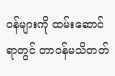ဝန်များကို ထမ်းဆောင်ရာတွင် တာဝန်မသိတတ်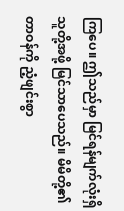ကြပေ။ ဤသည်မှာ မြင်ရန်မျက်လုံးရှိသူတို့အဖို့ မြင်သာပေသည်။ မိမိတို့၏ တာဝန်ကို ညံ့ဖျင်းစွာ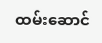ထမ်းဆောင်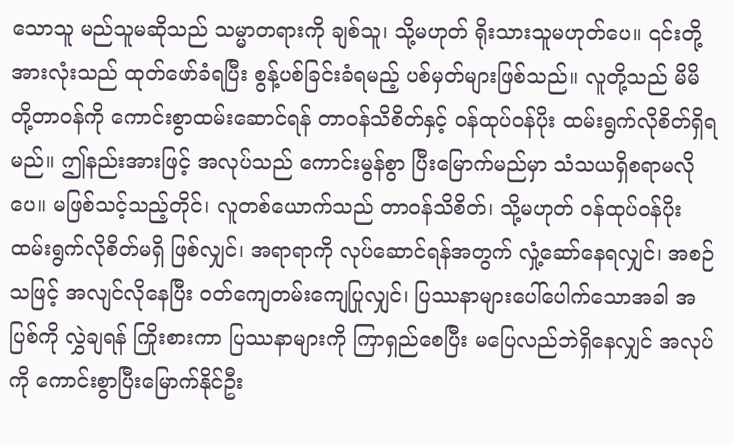သောသူ မည်သူမဆိုသည် သမ္မာတရားကို ချစ်သူ၊ သို့မဟုတ် ရိုးသားသူမဟုတ်ပေ။ ၎င်းတို့အားလုံးသည် ထုတ်ဖော်ခံရပြီး စွန့်ပစ်ခြင်းခံရမည့် ပစ်မှတ်များဖြစ်သည်။ လူတို့သည် မိမိတို့တာဝန်ကို ကောင်းစွာထမ်းဆောင်ရန် တာဝန်သိစိတ်နှင့် ဝန်ထုပ်ဝန်ပိုး ထမ်းရွက်လိုစိတ်ရှိရမည်။ ဤနည်းအားဖြင့် အလုပ်သည် ကောင်းမွန်စွာ ပြီးမြောက်မည်မှာ သံသယရှိစရာမလိုပေ။ မဖြစ်သင့်သည့်တိုင်၊ လူတစ်ယောက်သည် တာဝန်သိစိတ်၊ သို့မဟုတ် ဝန်ထုပ်ဝန်ပိုးထမ်းရွက်လိုစိတ်မရှိ ဖြစ်လျှင်၊ အရာရာကို လုပ်ဆောင်ရန်အတွက် လှုံ့ဆော်နေရလျှင်၊ အစဉ်သဖြင့် အလျင်လိုနေပြီး ဝတ်ကျေတမ်းကျေပြုလျှင်၊ ပြဿနာများပေါ်ပေါက်သောအခါ အပြစ်ကို လွှဲချရန် ကြိုးစားကာ ပြဿနာများကို ကြာရှည်စေပြီး မပြေလည်ဘဲရှိနေလျှင် အလုပ်ကို ကောင်းစွာပြီးမြောက်နိုင်ဦး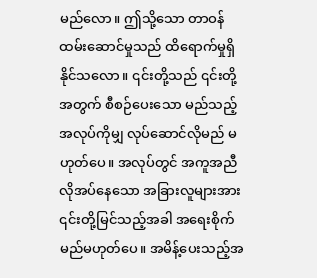မည်လော။ ဤသို့သော တာဝန်ထမ်းဆောင်မှုသည် ထိရောက်မှုရှိနိုင်သလော။ ၎င်းတို့သည် ၎င်းတို့အတွက် စီစဉ်ပေးသော မည်သည့်အလုပ်ကိုမျှ လုပ်ဆောင်လိုမည် မဟုတ်ပေ။ အလုပ်တွင် အကူအညီလိုအပ်နေသော အခြားလူများအား ၎င်းတို့မြင်သည့်အခါ အရေးစိုက်မည်မဟုတ်ပေ။ အမိန့်ပေးသည့်အ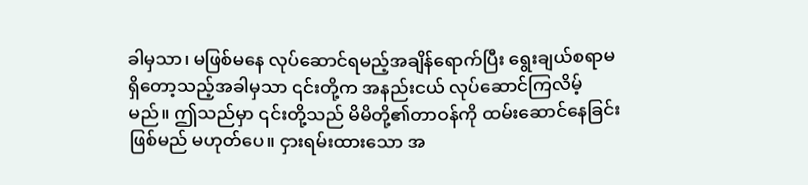ခါမှသာ၊ မဖြစ်မနေ လုပ်ဆောင်ရမည့်အချိန်ရောက်ပြီး ရွေးချယ်စရာမရှိတော့သည့်အခါမှသာ ၎င်းတို့က အနည်းငယ် လုပ်ဆောင်ကြလိမ့်မည်။ ဤသည်မှာ ၎င်းတို့သည် မိမိတို့၏တာဝန်ကို ထမ်းဆောင်နေခြင်းဖြစ်မည် မဟုတ်ပေ။ ငှားရမ်းထားသော အ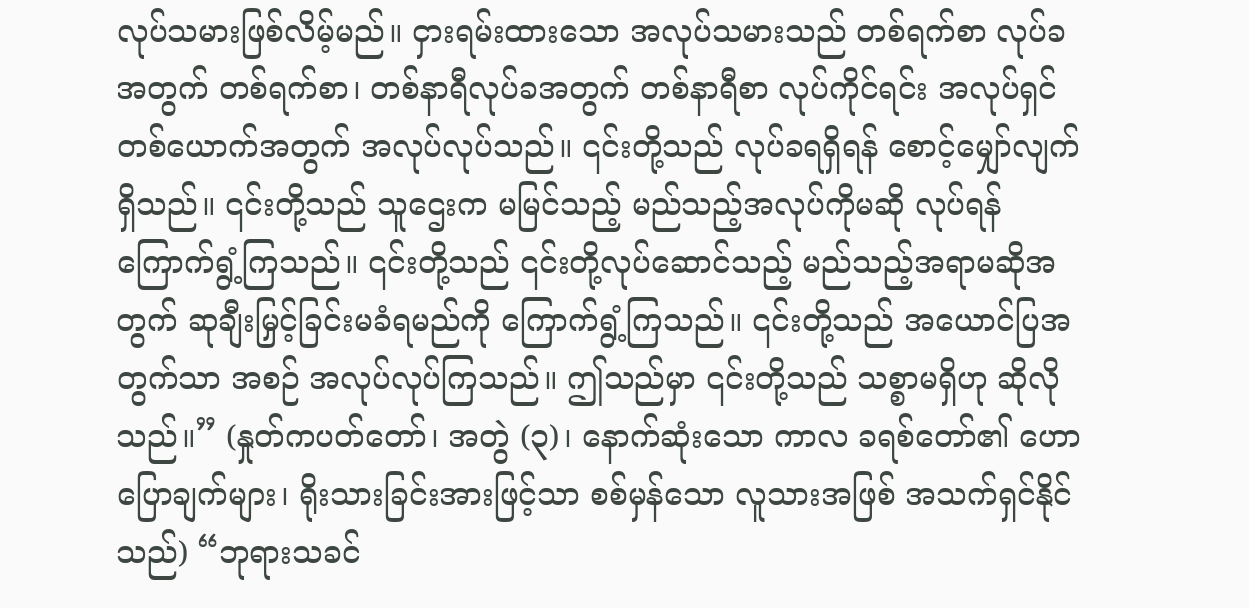လုပ်သမားဖြစ်လိမ့်မည်။ ငှားရမ်းထားသော အလုပ်သမားသည် တစ်ရက်စာ လုပ်ခအတွက် တစ်ရက်စာ၊ တစ်နာရီလုပ်ခအတွက် တစ်နာရီစာ လုပ်ကိုင်ရင်း အလုပ်ရှင်တစ်ယောက်အတွက် အလုပ်လုပ်သည်။ ၎င်းတို့သည် လုပ်ခရရှိရန် စောင့်မျှော်လျက်ရှိသည်။ ၎င်းတို့သည် သူဌေးက မမြင်သည့် မည်သည့်အလုပ်ကိုမဆို လုပ်ရန် ကြောက်ရွံ့ကြသည်။ ၎င်းတို့သည် ၎င်းတို့လုပ်ဆောင်သည့် မည်သည့်အရာမဆိုအတွက် ဆုချီးမြှင့်ခြင်းမခံရမည်ကို ကြောက်ရွံ့ကြသည်။ ၎င်းတို့သည် အယောင်ပြအတွက်သာ အစဉ် အလုပ်လုပ်ကြသည်။ ဤသည်မှာ ၎င်းတို့သည် သစ္စာမရှိဟု ဆိုလိုသည်။” (နှုတ်ကပတ်တော်၊ အတွဲ (၃)၊ နောက်ဆုံးသော ကာလ ခရစ်တော်၏ ဟောပြောချက်များ၊ ရိုးသားခြင်းအားဖြင့်သာ စစ်မှန်သော လူသားအဖြစ် အသက်ရှင်နိုင်သည်) “ဘုရားသခင်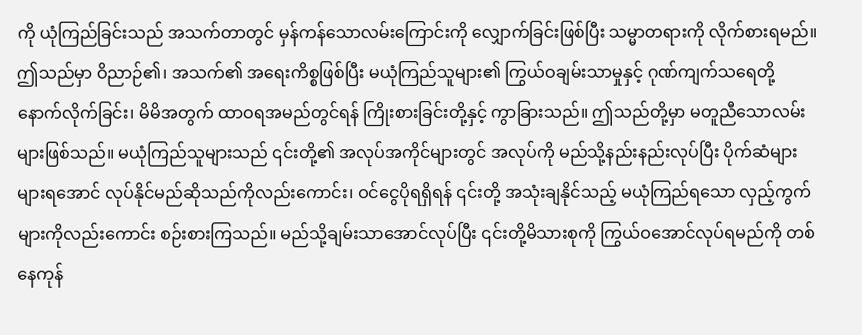ကို ယုံကြည်ခြင်းသည် အသက်တာတွင် မှန်ကန်သောလမ်းကြောင်းကို လျှောက်ခြင်းဖြစ်ပြီး သမ္မာတရားကို လိုက်စားရမည်။ ဤသည်မှာ ဝိညာဉ်၏၊ အသက်၏ အရေးကိစ္စဖြစ်ပြီး မယုံကြည်သူများ၏ ကြွယ်ဝချမ်းသာမှုနှင့် ဂုဏ်ကျက်သရေတို့နောက်လိုက်ခြင်း၊ မိမိအတွက် ထာဝရအမည်တွင်ရန် ကြိုးစားခြင်းတို့နှင့် ကွာခြားသည်။ ဤသည်တို့မှာ မတူညီသောလမ်းများဖြစ်သည်။ မယုံကြည်သူများသည် ၎င်းတို့၏ အလုပ်အကိုင်များတွင် အလုပ်ကို မည်သို့နည်းနည်းလုပ်ပြီး ပိုက်ဆံများများရအောင် လုပ်နိုင်မည်ဆိုသည်ကိုလည်းကောင်း၊ ဝင်ငွေပိုရရှိရန် ၎င်းတို့ အသုံးချနိုင်သည့် မယုံကြည်ရသော လှည့်ကွက်များကိုလည်းကောင်း စဉ်းစားကြသည်။ မည်သို့ချမ်းသာအောင်လုပ်ပြီး ၎င်းတို့မိသားစုကို ကြွယ်ဝအောင်လုပ်ရမည်ကို တစ်နေကုန်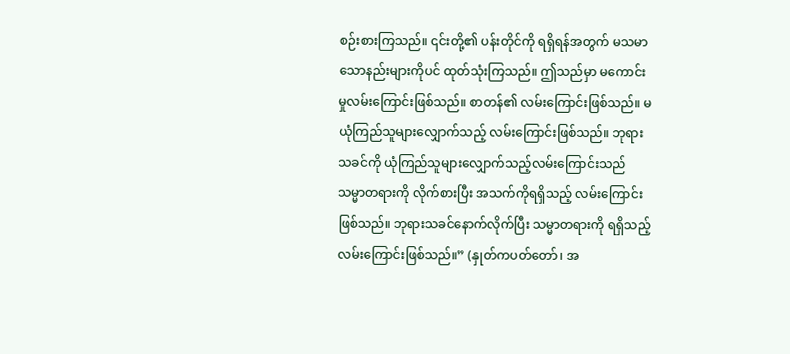စဉ်းစားကြသည်။ ၎င်းတို့၏ ပန်းတိုင်ကို ရရှိရန်အတွက် မသမာသောနည်းများကိုပင် ထုတ်သုံးကြသည်။ ဤသည်မှာ မကောင်းမှုလမ်းကြောင်းဖြစ်သည်။ စာတန်၏ လမ်းကြောင်းဖြစ်သည်။ မယုံကြည်သူများလျှောက်သည့် လမ်းကြောင်းဖြစ်သည်။ ဘုရားသခင်ကို ယုံကြည်သူများလျှောက်သည့်လမ်းကြောင်းသည် သမ္မာတရားကို လိုက်စားပြီး အသက်ကိုရရှိသည့် လမ်းကြောင်းဖြစ်သည်။ ဘုရားသခင်နောက်လိုက်ပြီး သမ္မာတရားကို ရရှိသည့်လမ်းကြောင်းဖြစ်သည်။” (နှုတ်ကပတ်တော်၊ အ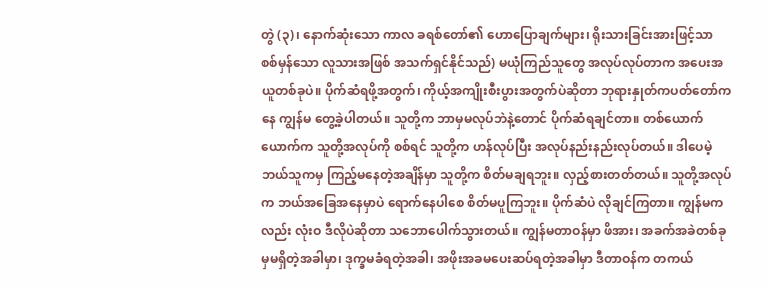တွဲ (၃)၊ နောက်ဆုံးသော ကာလ ခရစ်တော်၏ ဟောပြောချက်များ၊ ရိုးသားခြင်းအားဖြင့်သာ စစ်မှန်သော လူသားအဖြစ် အသက်ရှင်နိုင်သည်) မယုံကြည်သူတွေ အလုပ်လုပ်တာက အပေးအယူတစ်ခုပဲ။ ပိုက်ဆံရဖို့အတွက်၊ ကိုယ့်အကျိုးစီးပွားအတွက်ပဲဆိုတာ ဘုရားနှုတ်ကပတ်တော်ကနေ ကျွန်မ တွေ့ခဲ့ပါတယ်။ သူတို့က ဘာမှမလုပ်ဘဲနဲ့တောင် ပိုက်ဆံရချင်တာ။ တစ်ယောက်ယောက်က သူတို့အလုပ်ကို စစ်ရင် သူတို့က ဟန်လုပ်ပြီး အလုပ်နည်းနည်းလုပ်တယ်။ ဒါပေမဲ့ ဘယ်သူကမှ ကြည့်မနေတဲ့အချိန်မှာ သူတို့က စိတ်မချရဘူး။ လှည့်စားတတ်တယ်။ သူတို့အလုပ်က ဘယ်အခြေအနေမှာပဲ ရောက်နေပါစေ စိတ်မပူကြဘူး။ ပိုက်ဆံပဲ လိုချင်ကြတာ။ ကျွန်မကလည်း လုံးဝ ဒီလိုပဲဆိုတာ သဘောပေါက်သွားတယ်။ ကျွန်မတာဝန်မှာ ဖိအား၊ အခက်အခဲတစ်ခုမှမရှိတဲ့အခါမှာ၊ ဒုက္ခမခံရတဲ့အခါ၊ အဖိုးအခမပေးဆပ်ရတဲ့အခါမှာ ဒီတာဝန်က တကယ်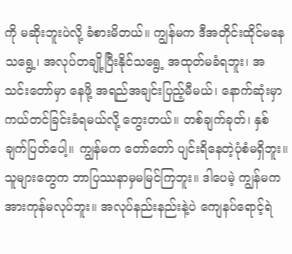ကို မဆိုးဘူးပဲလို့ ခံစားမိတယ်။ ကျွန်မက ဒီအတိုင်းထိုင်မနေသရွေ့၊ အလုပ်တချို့ပြီးနိုင်သရွေ့ အထုတ်မခံရဘူး၊ အသင်းတော်မှာ နေဖို့ အရည်အချင်းပြည့်မီမယ်၊ နောက်ဆုံးမှာ ကယ်တင်ခြင်းခံရမယ်လို့ တွေးတယ်။ တစ်ချက်ခုတ်၊ နှစ်ချက်ပြတ်ပေါ့။ ကျွန်မက တော်တော် ပျင်းရိနေတဲ့ပုံစံမရှိဘူး။ သူများတွေက ဘာပြဿနာမှမမြင်ကြဘူး။ ဒါပေမဲ့ ကျွန်မက အားကုန်မလုပ်ဘူး။ အလုပ်နည်းနည်းနဲ့ပဲ ကျေနပ်ရောင့်ရဲ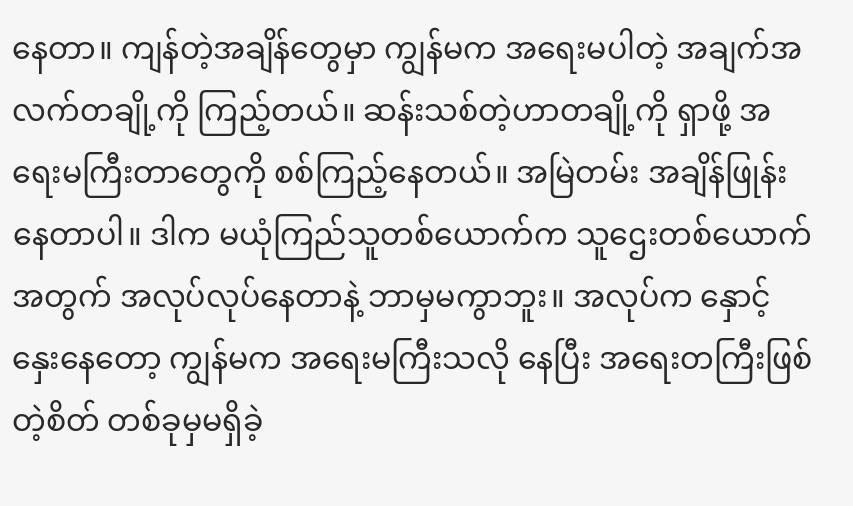နေတာ။ ကျန်တဲ့အချိန်တွေမှာ ကျွန်မက အရေးမပါတဲ့ အချက်အလက်တချို့ကို ကြည့်တယ်။ ဆန်းသစ်တဲ့ဟာတချို့ကို ရှာဖို့ အရေးမကြီးတာတွေကို စစ်ကြည့်နေတယ်။ အမြဲတမ်း အချိန်ဖြုန်းနေတာပါ။ ဒါက မယုံကြည်သူတစ်ယောက်က သူဌေးတစ်ယောက်အတွက် အလုပ်လုပ်နေတာနဲ့ ဘာမှမကွာဘူး။ အလုပ်က နှောင့်နှေးနေတော့ ကျွန်မက အရေးမကြီးသလို နေပြီး အရေးတကြီးဖြစ်တဲ့စိတ် တစ်ခုမှမရှိခဲ့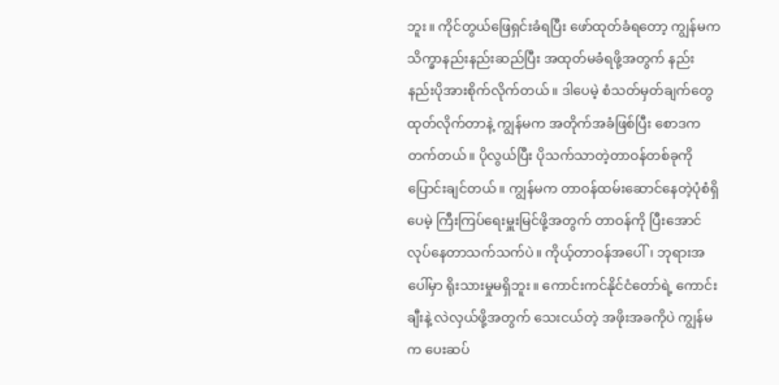ဘူး။ ကိုင်တွယ်ဖြေရှင်းခံရပြီး ဖော်ထုတ်ခံရတော့ ကျွန်မက သိက္ခာနည်းနည်းဆည်ပြီး အထုတ်မခံရဖို့အတွက် နည်းနည်းပိုအားစိုက်လိုက်တယ်။ ဒါပေမဲ့ စံသတ်မှတ်ချက်တွေ ထုတ်လိုက်တာနဲ့ ကျွန်မက အတိုက်အခံဖြစ်ပြီး စောဒကတက်တယ်။ ပိုလွယ်ပြီး ပိုသက်သာတဲ့တာဝန်တစ်ခုကို ပြောင်းချင်တယ်။ ကျွန်မက တာဝန်ထမ်းဆောင်နေတဲ့ပုံစံရှိပေမဲ့ ကြီးကြပ်ရေးမှူးမြင်ဖို့အတွက် တာဝန်ကို ပြီးအောင်လုပ်နေတာသက်သက်ပဲ။ ကိုယ့်တာဝန်အပေါ်၊ ဘုရားအပေါ်မှာ ရိုးသားမှုမရှိဘူး။ ကောင်းကင်နိုင်ငံတော်ရဲ့ ကောင်းချီးနဲ့ လဲလှယ်ဖို့အတွက် သေးငယ်တဲ့ အဖိုးအခကိုပဲ ကျွန်မက ပေးဆပ်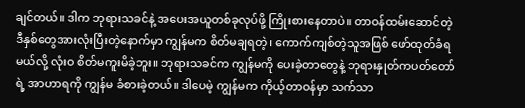ချင်တယ်။ ဒါက ဘုရားသခင်နဲ့ အပေးအယူတစ်ခုလုပ်ဖို့ ကြိုးစားနေတာပဲ။ တာဝန်ထမ်းဆောင်တဲ့ ဒီနှစ်တွေအားလုံးပြီးတဲ့နောက်မှာ ကျွန်မက စိတ်မချရတဲ့၊ ကောက်ကျစ်တဲ့သူအဖြစ် ဖော်ထုတ်ခံရမယ်လို့ လုံးဝ စိတ်မကူးမိခဲ့ဘူး။ ဘုရားသခင်က ကျွန်မကို ပေးခဲ့တာတွေနဲ့ ဘုရားနှုတ်ကပတ်တော်ရဲ့ အာဟာရကို ကျွန်မ ခံစားခဲ့တယ်။ ဒါပေမဲ့ ကျွန်မက ကိုယ့်တာဝန်မှာ သက်သာ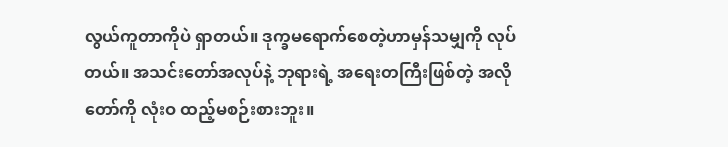လွယ်ကူတာကိုပဲ ရှာတယ်။ ဒုက္ခမရောက်စေတဲ့ဟာမှန်သမျှကို လုပ်တယ်။ အသင်းတော်အလုပ်နဲ့ ဘုရားရဲ့ အရေးတကြီးဖြစ်တဲ့ အလိုတော်ကို လုံးဝ ထည့်မစဉ်းစားဘူး။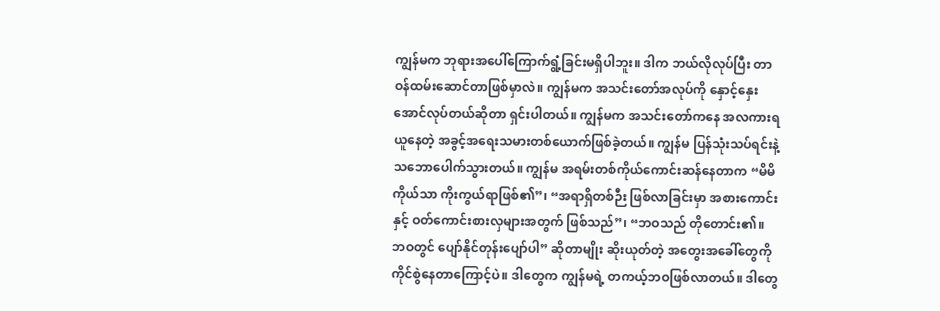ကျွန်မက ဘုရားအပေါ်ကြောက်ရွံ့ခြင်းမရှိပါဘူး။ ဒါက ဘယ်လိုလုပ်ပြီး တာဝန်ထမ်းဆောင်တာဖြစ်မှာလဲ။ ကျွန်မက အသင်းတော်အလုပ်ကို နှောင့်နှေးအောင်လုပ်တယ်ဆိုတာ ရှင်းပါတယ်။ ကျွန်မက အသင်းတော်ကနေ အလကားရယူနေတဲ့ အခွင့်အရေးသမားတစ်ယောက်ဖြစ်ခဲ့တယ်။ ကျွန်မ ပြန်သုံးသပ်ရင်းနဲ့ သဘောပေါက်သွားတယ်။ ကျွန်မ အရမ်းတစ်ကိုယ်ကောင်းဆန်နေတာက “မိမိကိုယ်သာ ကိုးကွယ်ရာဖြစ်၏”၊ “အရာရှိတစ်ဉီး ဖြစ်လာခြင်းမှာ အစားကောင်းနှင့် ဝတ်ကောင်းစားလှများအတွက် ဖြစ်သည်”၊ “ဘဝသည် တိုတောင်း၏။ ဘဝတွင် ပျော်နိုင်တုန်းပျော်ပါ” ဆိုတာမျိုး ဆိုးယုတ်တဲ့ အတွေးအခေါ်တွေကို ကိုင်စွဲနေတာကြောင့်ပဲ။ ဒါတွေက ကျွန်မရဲ့ တကယ့်ဘဝဖြစ်လာတယ်။ ဒါတွေ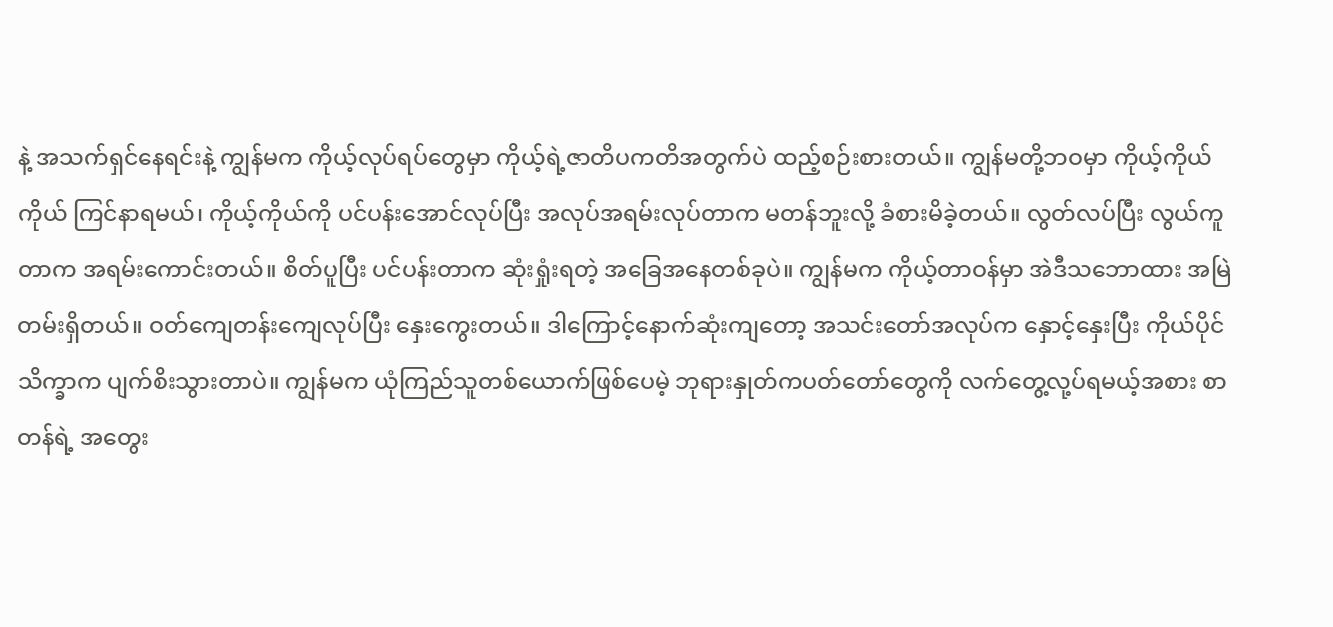နဲ့ အသက်ရှင်နေရင်းနဲ့ ကျွန်မက ကိုယ့်လုပ်ရပ်တွေမှာ ကိုယ့်ရဲ့ဇာတိပကတိအတွက်ပဲ ထည့်စဉ်းစားတယ်။ ကျွန်မတို့ဘဝမှာ ကိုယ့်ကိုယ်ကိုယ် ကြင်နာရမယ်၊ ကိုယ့်ကိုယ်ကို ပင်ပန်းအောင်လုပ်ပြီး အလုပ်အရမ်းလုပ်တာက မတန်ဘူးလို့ ခံစားမိခဲ့တယ်။ လွတ်လပ်ပြီး လွယ်ကူတာက အရမ်းကောင်းတယ်။ စိတ်ပူပြီး ပင်ပန်းတာက ဆုံးရှုံးရတဲ့ အခြေအနေတစ်ခုပဲ။ ကျွန်မက ကိုယ့်တာဝန်မှာ အဲဒီသဘောထား အမြဲတမ်းရှိတယ်။ ဝတ်ကျေတန်းကျေလုပ်ပြီး နှေးကွေးတယ်။ ဒါကြောင့်နောက်ဆုံးကျတော့ အသင်းတော်အလုပ်က နှောင့်နှေးပြီး ကိုယ်ပိုင်သိက္ခာက ပျက်စိးသွားတာပဲ။ ကျွန်မက ယုံကြည်သူတစ်ယောက်ဖြစ်ပေမဲ့ ဘုရားနှုတ်ကပတ်တော်တွေကို လက်တွေ့လု့ပ်ရမယ့်အစား စာတန်ရဲ့ အတွေး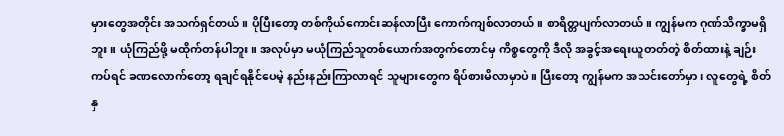မှားတွေအတိုင်း အသက်ရှင်တယ်။ ပိုပြီးတော့ တစ်ကိုယ်ကောင်းဆန်လာပြီး ကောက်ကျစ်လာတယ်။ စာရိတ္တပျက်လာတယ်။ ကျွန်မက ဂုဏ်သိက္ခာမရှိဘူး။ ယုံကြည်ဖို့ မထိုက်တန်ပါဘူး။ အလုပ်မှာ မယုံကြည်သူတစ်ယောက်အတွက်တောင်မှ ကိစ္စတွေကို ဒီလို အခွင့်အရေးယူတတ်တဲ့ စိတ်ထားနဲ့ ချဉ်းကပ်ရင် ခဏလောက်တော့ ရချင်ရနိုင်ပေမဲ့ နည်းနည်းကြာလာရင် သူများတွေက ရိပ်စားမိလာမှာပဲ။ ပြီးတော့ ကျွန်မက အသင်းတော်မှာ၊ လူတွေရဲ့ စိတ်နှ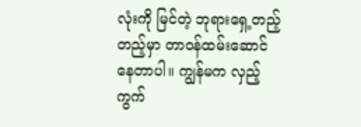လုံးကို မြင်တဲ့ ဘုရားရှေ့တည့်တည့်မှာ တာဝန်ထမ်းဆောင်နေတာပါ။ ကျွန်မက လှည့်ကွက်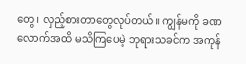တွေ၊ လှည့်စားတာတွေလုပ်တယ်။ ကျွန်မကို ခဏလောက်အထိ မသိကြပေမဲ့ ဘုရားသခင်က အကုန်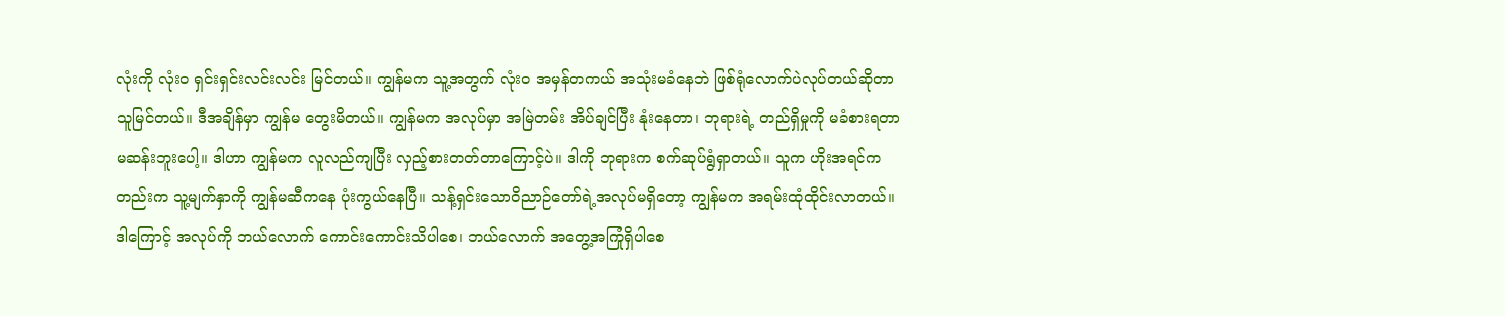လုံးကို လုံးဝ ရှင်းရှင်းလင်းလင်း မြင်တယ်။ ကျွန်မက သူ့အတွက် လုံးဝ အမှန်တကယ် အသုံးမခံနေဘဲ ဖြစ်ရုံလောက်ပဲလုပ်တယ်ဆိုတာ သူမြင်တယ်။ ဒီအချိန်မှာ ကျွန်မ တွေးမိတယ်။ ကျွန်မက အလုပ်မှာ အမြဲတမ်း အိပ်ချင်ပြီး နုံးနေတာ၊ ဘုရားရဲ့ တည်ရှိမှုကို မခံစားရတာ မဆန်းဘူးပေါ့။ ဒါဟာ ကျွန်မက လူလည်ကျပြီး လှည့်စားတတ်တာကြောင့်ပဲ။ ဒါကို ဘုရားက စက်ဆုပ်ရွံရှာတယ်။ သူက ဟိုးအရင်ကတည်းက သူ့မျက်နှာကို ကျွန်မဆီကနေ ပုံးကွယ်နေပြီ။ သန့်ရှင်းသောဝိညာဉ်တော်ရဲ့အလုပ်မရှိတော့ ကျွန်မက အရမ်းထုံထိုင်းလာတယ်။ ဒါကြောင့် အလုပ်ကို ဘယ်လောက် ကောင်းကောင်းသိပါစေ၊ ဘယ်လောက် အတွေ့အကြုံရှိပါစေ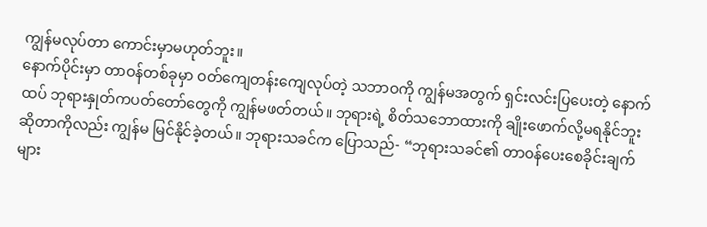ကျွန်မလုပ်တာ ကောင်းမှာမဟုတ်ဘူး။
နောက်ပိုင်းမှာ တာဝန်တစ်ခုမှာ ဝတ်ကျေတန်းကျေလုပ်တဲ့ သဘာဝကို ကျွန်မအတွက် ရှင်းလင်းပြပေးတဲ့ နောက်ထပ် ဘုရားနှုတ်ကပတ်တော်တွေကို ကျွန်မဖတ်တယ်။ ဘုရားရဲ့ စိတ်သဘောထားကို ချိုးဖောက်လို့မရနိုင်ဘူးဆိုတာကိုလည်း ကျွန်မ မြင်နိုင်ခဲ့တယ်။ ဘုရားသခင်က ပြောသည်- “ဘုရားသခင်၏ တာ၀န်ပေးစေခိုင်းချက်များ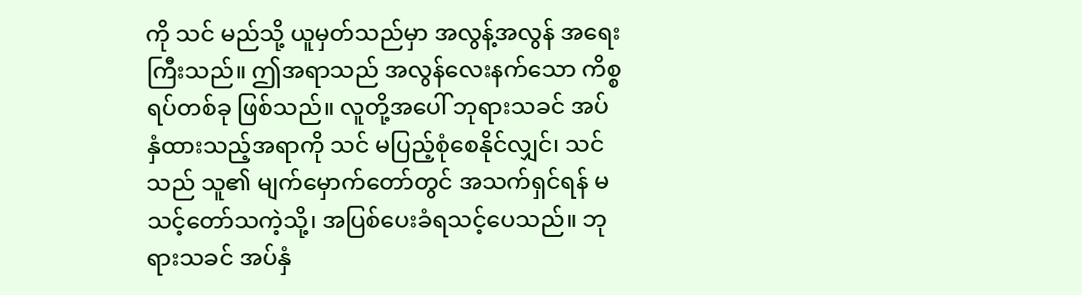ကို သင် မည်သို့ ယူမှတ်သည်မှာ အလွန့်အလွန် အရေးကြီးသည်။ ဤအရာသည် အလွန်လေးနက်သော ကိစ္စရပ်တစ်ခု ဖြစ်သည်။ လူတို့အပေါ် ဘုရားသခင် အပ်နှံထားသည့်အရာကို သင် မပြည့်စုံစေနိုင်လျှင်၊ သင်သည် သူ၏ မျက်မှောက်တော်တွင် အသက်ရှင်ရန် မသင့်တော်သကဲ့သို့၊ အပြစ်ပေးခံရသင့်ပေသည်။ ဘုရားသခင် အပ်နှံ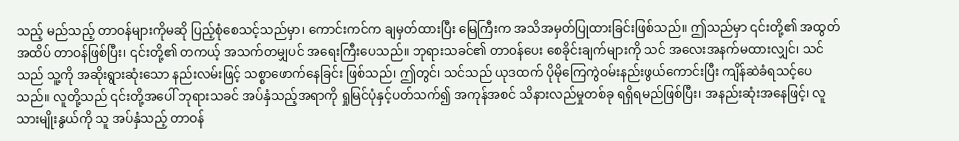သည့် မည်သည့် တာဝန်များကိုမဆို ပြည့်စုံစေသင့်သည်မှာ၊ ကောင်းကင်က ချမှတ်ထားပြီး မြေကြီးက အသိအမှတ်ပြုထားခြင်းဖြစ်သည်။ ဤသည်မှာ ၎င်းတို့၏ အထွတ်အထိပ် တာဝန်ဖြစ်ပြီး၊ ၎င်းတို့၏ တကယ့် အသက်တမျှပင် အရေးကြီးပေသည်။ ဘုရားသခင်၏ တာ၀န်ပေး စေခိုင်းချက်များကို သင် အလေးအနက်မထားလျှင်၊ သင်သည် သူ့ကို အဆိုးရွားဆုံးသော နည်းလမ်းဖြင့် သစ္စာဖောက်နေခြင်း ဖြစ်သည်၊ ဤတွင်၊ သင်သည် ယုဒထက် ပိုမိုကြေကွဲဝမ်းနည်းဖွယ်ကောင်းပြီး ကျိန်ဆဲခံရသင့်ပေသည်။ လူတို့သည် ၎င်းတို့အပေါ် ဘုရားသခင် အပ်နှံသည့်အရာကို ရှုမြင်ပုံနှင့်ပတ်သက်၍ အကုန်အစင် သိနားလည်မှုတစ်ခု ရရှိရမည်ဖြစ်ပြီး၊ အနည်းဆုံးအနေဖြင့်၊ လူသားမျိုးနွယ်ကို သူ အပ်နှံသည့် တာဝန်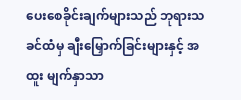ပေးစေခိုင်းချက်များသည် ဘုရားသခင်ထံမှ ချီးမြှောက်ခြင်းများနှင့် အထူး မျက်နှာသာ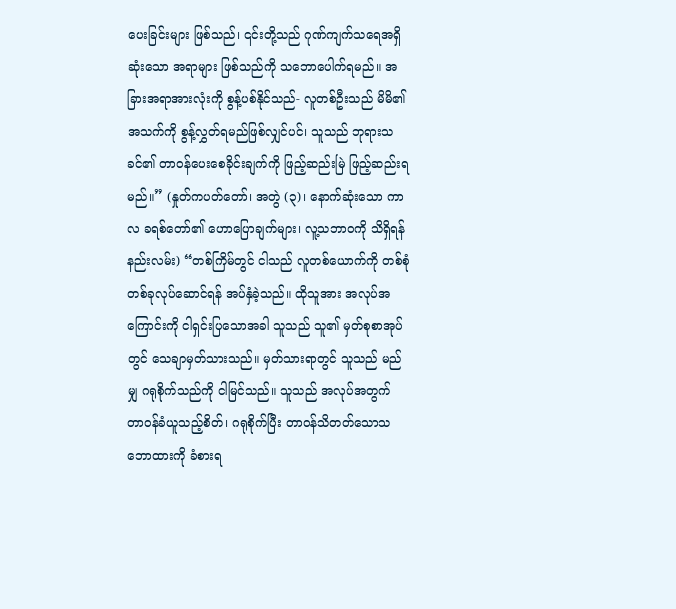ပေးခြင်းများ ဖြစ်သည်၊ ၎င်းတို့သည် ဂုဏ်ကျက်သရေအရှိဆုံးသော အရာများ ဖြစ်သည်ကို သဘောပေါက်ရမည်။ အခြားအရာအားလုံးကို စွန့်ပစ်နိုင်သည်- လူတစ်ဦးသည် မိမိ၏ အသက်ကို စွန့်လွှတ်ရမည်ဖြစ်လျှင်ပင်၊ သူသည် ဘုရားသခင်၏ တာဝန်ပေးစေခိုင်းချက်ကို ဖြည့်ဆည်းမြဲ ဖြည့်ဆည်းရမည်။” (နှုတ်ကပတ်တော်၊ အတွဲ (၃)၊ နောက်ဆုံးသော ကာလ ခရစ်တော်၏ ဟောပြောချက်များ၊ လူ့သဘာဝကို သိရှိရန် နည်းလမ်း) “တစ်ကြိမ်တွင် ငါသည် လူတစ်ယောက်ကို တစ်စုံတစ်ခုလုပ်ဆောင်ရန် အပ်နှံခဲ့သည်။ ထိုသူအား အလုပ်အကြောင်းကို ငါရှင်းပြသောအခါ သူသည် သူ၏ မှတ်စုစာအုပ်တွင် သေချာမှတ်သားသည်။ မှတ်သားရာတွင် သူသည် မည်မျှ ဂရုစိုက်သည်ကို ငါမြင်သည်။ သူသည် အလုပ်အတွက် တာဝန်ခံယူသည့်စိတ်၊ ဂရုစိုက်ပြီး တာဝန်သိတတ်သောသဘောထားကို ခံစားရ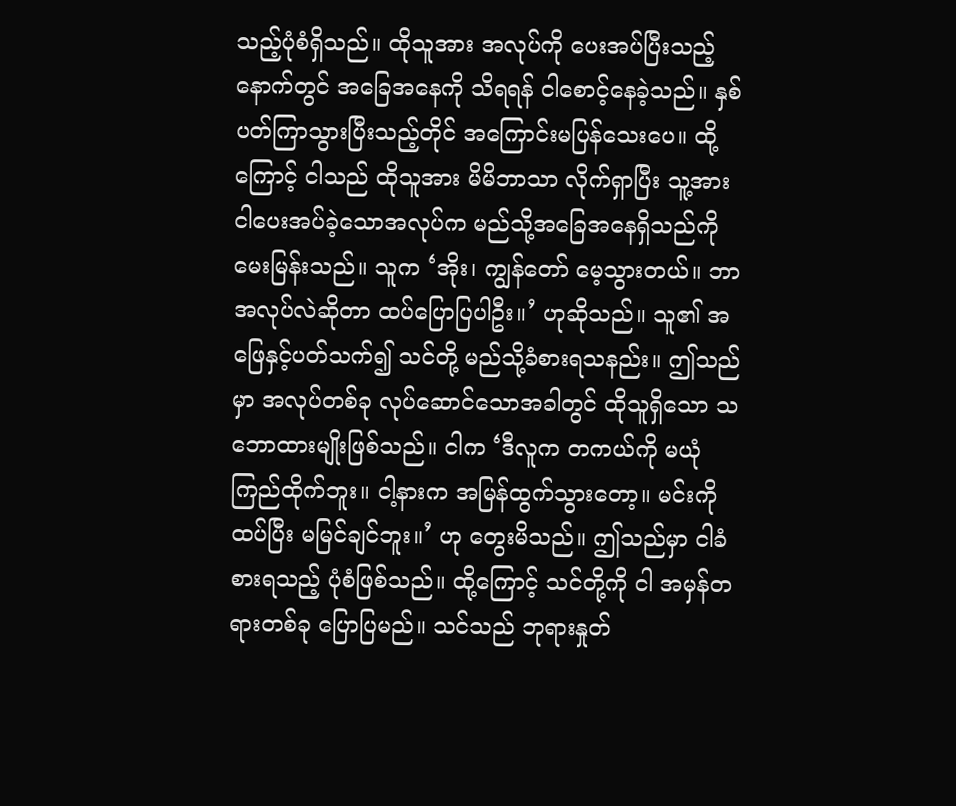သည့်ပုံစံရှိသည်။ ထိုသူအား အလုပ်ကို ပေးအပ်ပြီးသည့်နောက်တွင် အခြေအနေကို သိရရန် ငါစောင့်နေခဲ့သည်။ နှစ်ပတ်ကြာသွားပြီးသည့်တိုင် အကြောင်းမပြန်သေးပေ။ ထို့ကြောင့် ငါသည် ထိုသူအား မိမိဘာသာ လိုက်ရှာပြီး သူ့အား ငါပေးအပ်ခဲ့သောအလုပ်က မည်သို့အခြေအနေရှိသည်ကို မေးမြန်းသည်။ သူက ‘အိုး၊ ကျွန်တော် မေ့သွားတယ်။ ဘာအလုပ်လဲဆိုတာ ထပ်ပြောပြပါဦး။’ ဟုဆိုသည်။ သူ၏ အဖြေနှင့်ပတ်သက်၍ သင်တို့ မည်သို့ခံစားရသနည်း။ ဤသည်မှာ အလုပ်တစ်ခု လုပ်ဆောင်သောအခါတွင် ထိုသူရှိသော သဘောထားမျိုးဖြစ်သည်။ ငါက ‘ဒီလူက တကယ်ကို မယုံကြည်ထိုက်ဘူး။ ငါ့နားက အမြန်ထွက်သွားတော့။ မင်းကို ထပ်ပြီး မမြင်ချင်ဘူး။’ ဟု တွေးမိသည်။ ဤသည်မှာ ငါခံစားရသည့် ပုံစံဖြစ်သည်။ ထို့ကြောင့် သင်တို့ကို ငါ အမှန်တရားတစ်ခု ပြောပြမည်။ သင်သည် ဘုရားနှုတ်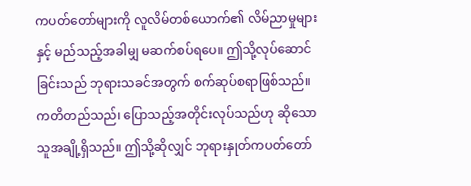ကပတ်တော်များကို လူလိမ်တစ်ယောက်၏ လိမ်ညာမှုများနှင့် မည်သည့်အခါမျှ မဆက်စပ်ရပေ။ ဤသို့လုပ်ဆောင်ခြင်းသည် ဘုရားသခင်အတွက် စက်ဆုပ်စရာဖြစ်သည်။ ကတိတည်သည်၊ ပြောသည့်အတိုင်းလုပ်သည်ဟု ဆိုသောသူအချို့ရှိသည်။ ဤသို့ဆိုလျှင် ဘုရားနှုတ်ကပတ်တော်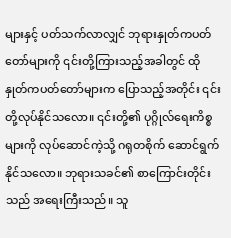များနှင့် ပတ်သက်လာလျှင် ဘုရားနှုတ်ကပတ်တော်များကို ၎င်းတို့ကြားသည့်အခါတွင် ထိုနှုတ်ကပတ်တော်များက ပြောသည့်အတိုင်း ၎င်းတို့လုပ်နိုင်သလော။ ၎င်းတို့၏ ပုဂ္ဂိုလ်ရေးကိစ္စများကို လုပ်ဆောင်ကဲ့သို့ ဂရုတစိုက် ဆောင်ရွက်နိုင်သလော။ ဘုရားသခင်၏ စာကြောင်းတိုင်းသည် အရေးကြီးသည်။ သူ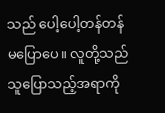သည် ပေါ့ပေါ့တန်တန် မပြောပေ။ လူတို့သည် သူပြောသည့်အရာကို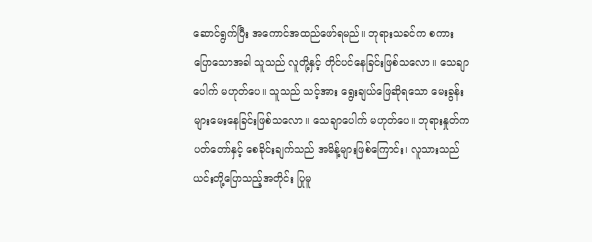ဆောင်ရွက်ပြီး အကောင်အထည်ဖော်ရမည်။ ဘုရားသခင်က စကားပြောသောအခါ သူသည် လူတို့နှင့် တိုင်ပင်နေခြင်းဖြစ်သလော။ သေချာပေါက် မဟုတ်ပေ။ သူသည် သင့်အား ရွေးချယ်ဖြေဆိုရသော မေးခွန်းများမေးနေခြင်းဖြစ်သလော။ သေချာပေါက် မဟုတ်ပေ။ ဘုရားနှုတ်ကပတ်တော်နှင့် စေခိုင်းချက်သည် အမိန့်များဖြစ်ကြောင်း၊ လူသားသည် ယင်းတို့ပြောသည့်အတိုင်း ပြုမူ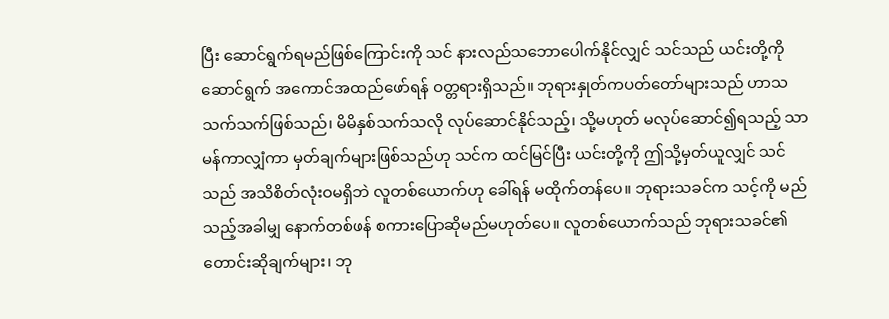ပြီး ဆောင်ရွက်ရမည်ဖြစ်ကြောင်းကို သင် နားလည်သဘောပေါက်နိုင်လျှင် သင်သည် ယင်းတို့ကို ဆောင်ရွက် အကောင်အထည်ဖော်ရန် ဝတ္တရားရှိသည်။ ဘုရားနှုတ်ကပတ်တော်များသည် ဟာသသက်သက်ဖြစ်သည်၊ မိမိနှစ်သက်သလို လုပ်ဆောင်နိုင်သည့်၊ သို့မဟုတ် မလုပ်ဆောင်၍ရသည့် သာမန်ကာလျှံကာ မှတ်ချက်များဖြစ်သည်ဟု သင်က ထင်မြင်ပြီး ယင်းတို့ကို ဤသို့မှတ်ယူလျှင် သင်သည် အသိစိတ်လုံးဝမရှိဘဲ လူတစ်ယောက်ဟု ခေါ်ရန် မထိုက်တန်ပေ။ ဘုရားသခင်က သင့်ကို မည်သည့်အခါမျှ နောက်တစ်ဖန် စကားပြောဆိုမည်မဟုတ်ပေ။ လူတစ်ယောက်သည် ဘုရားသခင်၏ တောင်းဆိုချက်များ၊ ဘု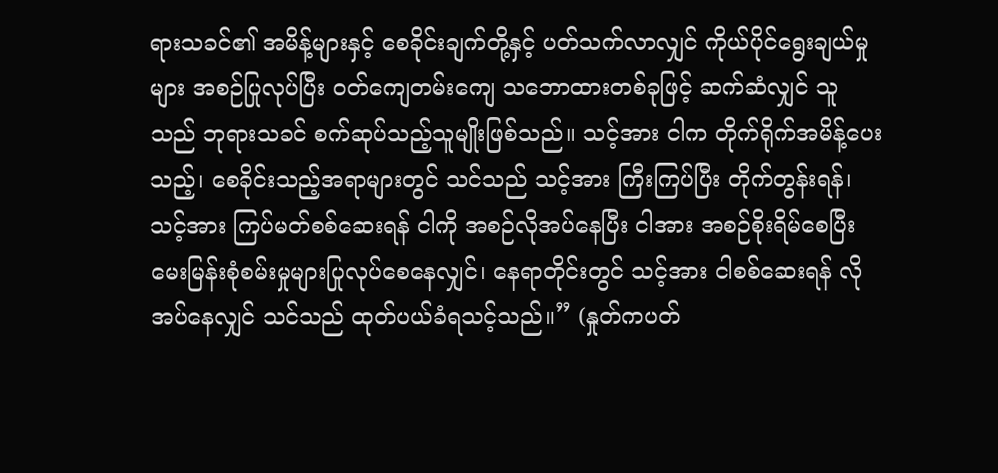ရားသခင်၏ အမိန့်များနှင့် စေခိုင်းချက်တို့နှင့် ပတ်သက်လာလျှင် ကိုယ်ပိုင်ရွေးချယ်မှုများ အစဉ်ပြုလုပ်ပြီး ဝတ်ကျေတမ်းကျေ သဘောထားတစ်ခုဖြင့် ဆက်ဆံလျှင် သူသည် ဘုရားသခင် စက်ဆုပ်သည့်သူမျိုးဖြစ်သည်။ သင့်အား ငါက တိုက်ရိုက်အမိန့်ပေးသည့်၊ စေခိုင်းသည့်အရာများတွင် သင်သည် သင့်အား ကြီးကြပ်ပြီး တိုက်တွန်းရန်၊ သင့်အား ကြပ်မတ်စစ်ဆေးရန် ငါကို အစဉ်လိုအပ်နေပြီး ငါအား အစဉ်စိုးရိမ်စေပြီး မေးမြန်းစုံစမ်းမှုများပြုလုပ်စေနေလျှင်၊ နေရာတိုင်းတွင် သင့်အား ငါစစ်ဆေးရန် လိုအပ်နေလျှင် သင်သည် ထုတ်ပယ်ခံရသင့်သည်။” (နှုတ်ကပတ်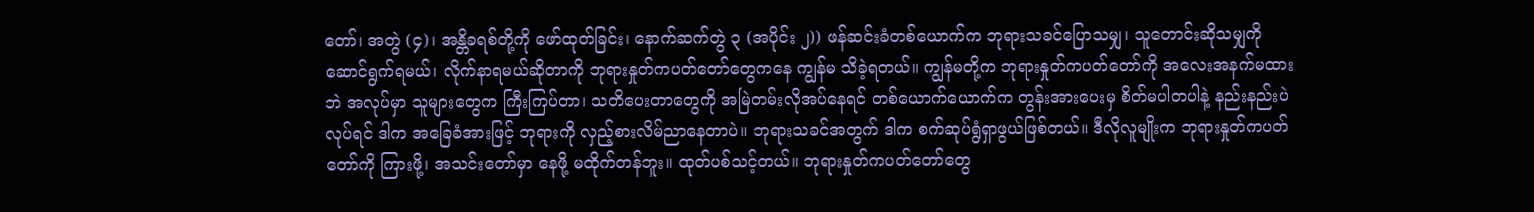တော်၊ အတွဲ (၄)၊ အန္တိခရစ်တို့ကို ဖော်ထုတ်ခြင်း၊ နောက်ဆက်တွဲ ၃ (အပိုင်း ၂)) ဖန်ဆင်းခံတစ်ယောက်က ဘုရားသခင်ပြောသမျှ၊ သူတောင်းဆိုသမျှကို ဆောင်ရွက်ရမယ်၊ လိုက်နာရမယ်ဆိုတာကို ဘုရားနှုတ်ကပတ်တော်တွေကနေ ကျွန်မ သိခဲ့ရတယ်။ ကျွန်မတို့က ဘုရားနှုတ်ကပတ်တော်ကို အလေးအနက်မထားဘဲ အလုပ်မှာ သူများတွေက ကြီးကြပ်တာ၊ သတိပေးတာတွေကို အမြဲတမ်းလိုအပ်နေရင် တစ်ယောက်ယောက်က တွန်းအားပေးမှ စိတ်မပါတပါနဲ့ နည်းနည်းပဲလုပ်ရင် ဒါက အခြေခံအားဖြင့် ဘုရားကို လှည့်စားလိမ်ညာနေတာပဲ။ ဘုရားသခင်အတွက် ဒါက စက်ဆုပ်ရွံရှာဖွယ်ဖြစ်တယ်။ ဒီလိုလူမျိုးက ဘုရားနှုတ်ကပတ်တော်ကို ကြားဖို့၊ အသင်းတော်မှာ နေဖို့ မထိုက်တန်ဘူး။ ထုတ်ပစ်သင့်တယ်။ ဘုရားနှုတ်ကပတ်တော်တွေ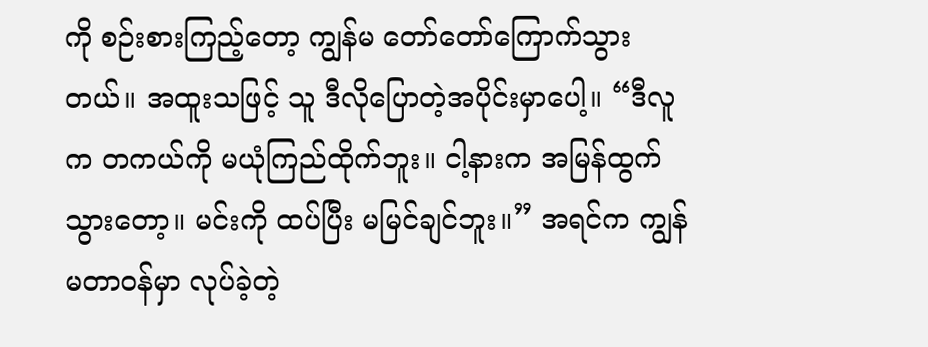ကို စဉ်းစားကြည့်တော့ ကျွန်မ တော်တော်ကြောက်သွားတယ်။ အထူးသဖြင့် သူ ဒီလိုပြောတဲ့အပိုင်းမှာပေါ့။ “ဒီလူက တကယ်ကို မယုံကြည်ထိုက်ဘူး။ ငါ့နားက အမြန်ထွက်သွားတော့။ မင်းကို ထပ်ပြီး မမြင်ချင်ဘူး။” အရင်က ကျွန်မတာဝန်မှာ လုပ်ခဲ့တဲ့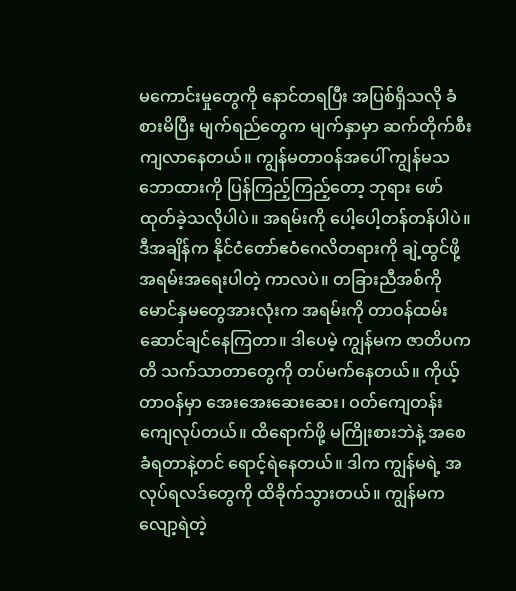မကောင်းမှုတွေကို နောင်တရပြီး အပြစ်ရှိသလို ခံစားမိပြီး မျက်ရည်တွေက မျက်နှာမှာ ဆက်တိုက်စီးကျလာနေတယ်။ ကျွန်မတာဝန်အပေါ် ကျွန်မသဘောထားကို ပြန်ကြည့်ကြည့်တော့ ဘုရား ဖော်ထုတ်ခဲ့သလိုပါပဲ။ အရမ်းကို ပေါ့ပေါ့တန်တန်ပါပဲ။ ဒီအချိန်က နိုင်ငံတော်ဧဝံဂေလိတရားကို ချဲ့ထွင်ဖို့ အရမ်းအရေးပါတဲ့ ကာလပဲ။ တခြားညီအစ်ကိုမောင်နှမတွေအားလုံးက အရမ်းကို တာဝန်ထမ်းဆောင်ချင်နေကြတာ။ ဒါပေမဲ့ ကျွန်မက ဇာတိပကတိ သက်သာတာတွေကို တပ်မက်နေတယ်။ ကိုယ့်တာဝန်မှာ အေးအေးဆေးဆေး၊ ဝတ်ကျေတန်းကျေလုပ်တယ်။ ထိရောက်ဖို့ မကြိုးစားဘဲနဲ့ အစေခံရတာနဲ့တင် ရောင့်ရဲနေတယ်။ ဒါက ကျွန်မရဲ့ အလုပ်ရလဒ်တွေကို ထိခိုက်သွားတယ်။ ကျွန်မက လျော့ရဲတဲ့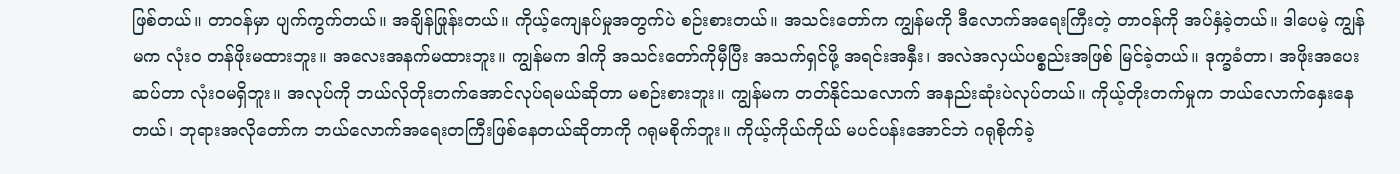ဖြစ်တယ်။ တာဝန်မှာ ပျက်ကွက်တယ်။ အချိန်ဖြုန်းတယ်။ ကိုယ့်ကျေနပ်မှုအတွက်ပဲ စဉ်းစားတယ်။ အသင်းတော်က ကျွန်မကို ဒီလောက်အရေးကြီးတဲ့ တာဝန်ကို အပ်နှံခဲ့တယ်။ ဒါပေမဲ့ ကျွန်မက လုံးဝ တန်ဖိုးမထားဘူး။ အလေးအနက်မထားဘူး။ ကျွန်မက ဒါကို အသင်းတော်ကိုမှီပြီး အသက်ရှင်ဖို့ အရင်းအနှီး၊ အလဲအလှယ်ပစ္စည်းအဖြစ် မြင်ခဲ့တယ်။ ဒုက္ခခံတာ၊ အဖိုးအပေးဆပ်တာ လုံးဝမရှိဘူး။ အလုပ်ကို ဘယ်လိုတိုးတက်အောင်လုပ်ရမယ်ဆိုတာ မစဉ်းစားဘူး။ ကျွန်မက တတ်နိုင်သလောက် အနည်းဆုံးပဲလုပ်တယ်။ ကိုယ့်တိုးတက်မှုက ဘယ်လောက်နှေးနေတယ်၊ ဘုရားအလိုတော်က ဘယ်လောက်အရေးတကြီးဖြစ်နေတယ်ဆိုတာကို ဂရုမစိုက်ဘူး။ ကိုယ့်ကိုယ်ကိုယ် မပင်ပန်းအောင်ဘဲ ဂရုစိုက်ခဲ့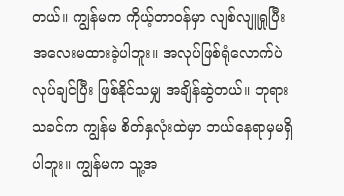တယ်။ ကျွန်မက ကိုယ့်တာဝန်မှာ လျစ်လျူရှုပြီး အလေးမထားခဲ့ပါဘူး။ အလုပ်ဖြစ်ရုံလောက်ပဲ လုပ်ချင်ပြီး ဖြစ်နိုင်သမျှ အချိန်ဆွဲတယ်။ ဘုရားသခင်က ကျွန်မ စိတ်နှလုံးထဲမှာ ဘယ်နေရာမှမရှိပါဘူး။ ကျွန်မက သူ့အ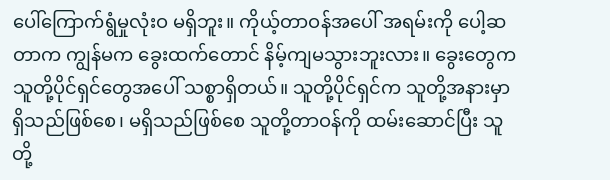ပေါ်ကြောက်ရွံမှုလုံးဝ မရှိဘူး။ ကိုယ့်တာဝန်အပေါ် အရမ်းကို ပေါ့ဆတာက ကျွန်မက ခွေးထက်တောင် နိမ့်ကျမသွားဘူးလား။ ခွေးတွေက သူတို့ပိုင်ရှင်တွေအပေါ် သစ္စာရှိတယ်။ သူတို့ပိုင်ရှင်က သူတို့အနားမှာရှိသည်ဖြစ်စေ၊ မရှိသည်ဖြစ်စေ သူတို့တာဝန်ကို ထမ်းဆောင်ပြီး သူတို့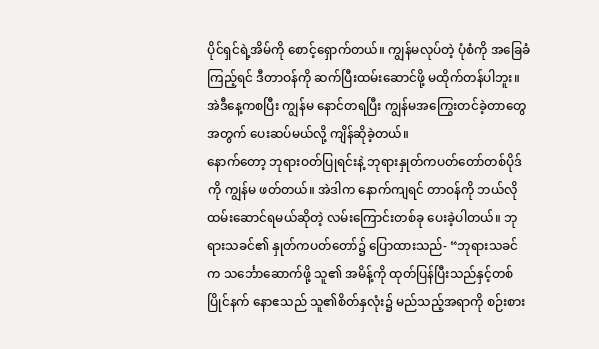ပိုင်ရှင်ရဲ့အိမ်ကို စောင့်ရှောက်တယ်။ ကျွန်မလုပ်တဲ့ ပုံစံကို အခြေခံကြည့်ရင် ဒီတာဝန်ကို ဆက်ပြီးထမ်းဆောင်ဖို့ မထိုက်တန်ပါဘူး။ အဲဒီနေ့ကစပြီး ကျွန်မ နောင်တရပြီး ကျွန်မအကြွေးတင်ခဲ့တာတွေအတွက် ပေးဆပ်မယ်လို့ ကျိန်ဆိုခဲ့တယ်။
နောက်တော့ ဘုရားဝတ်ပြုရင်းနဲ့ ဘုရားနှုတ်ကပတ်တော်တစ်ပိုဒ်ကို ကျွန်မ ဖတ်တယ်။ အဲဒါက နောက်ကျရင် တာဝန်ကို ဘယ်လိုထမ်းဆောင်ရမယ်ဆိုတဲ့ လမ်းကြောင်းတစ်ခု ပေးခဲ့ပါတယ်။ ဘုရားသခင်၏ နှုတ်ကပတ်တော်၌ ပြောထားသည်- “ဘုရားသခင်က သင်္ဘောဆောက်ဖို့ သူ၏ အမိန့်ကို ထုတ်ပြန်ပြီးသည်နှင့်တစ်ပြိုင်နက် နောဧသည် သူ၏စိတ်နှလုံး၌ မည်သည့်အရာကို စဉ်းစား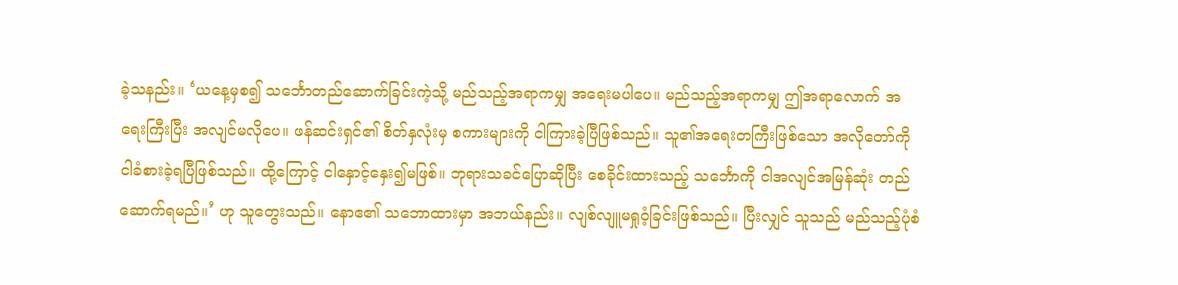ခဲ့သနည်း။ ‘ယနေ့မှစ၍ သင်္ဘောတည်ဆောက်ခြင်းကဲ့သို့ မည်သည့်အရာကမျှ အရေးမပါပေ။ မည်သည့်အရာကမျှ ဤအရာလောက် အရေးကြီးပြီး အလျင်မလိုပေ။ ဖန်ဆင်းရှင်၏ စိတ်နှလုံးမှ စကားများကို ငါကြားခဲ့ပြီဖြစ်သည်။ သူ၏အရေးတကြီးဖြစ်သော အလိုတော်ကို ငါခံစားခဲ့ရပြီဖြစ်သည်။ ထို့ကြောင့် ငါနှောင့်နှေး၍မဖြစ်။ ဘုရားသခင်ပြောဆိုပြီး စေခိုင်းထားသည့် သင်္ဘောကို ငါအလျင်အမြန်ဆုံး တည်ဆောက်ရမည်။’ ဟု သူတွေးသည်။ နောဧ၏ သဘောထားမှာ အဘယ်နည်း။ လျစ်လျူမရှုဝံ့ခြင်းဖြစ်သည်။ ပြီးလျှင် သူသည် မည်သည့်ပုံစံ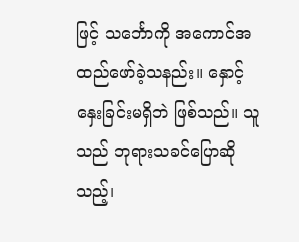ဖြင့် သင်္ဘောကို အကောင်အထည်ဖော်ခဲ့သနည်း။ နှောင့်နှေးခြင်းမရှိဘဲ ဖြစ်သည်။ သူသည် ဘုရားသခင်ပြောဆိုသည့်၊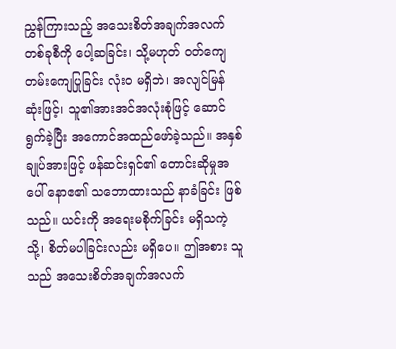ညွှန်ကြားသည့် အသေးစိတ်အချက်အလက်တစ်ခုစီကို ပေါ့ဆခြင်း၊ သို့မဟုတ် ဝတ်ကျေတမ်းကျေပြုခြင်း လုံးဝ မရှိဘဲ၊ အလျင်မြန်ဆုံးဖြင့်၊ သူ၏အားအင်အလုံးစုံဖြင့် ဆောင်ရွက်ခဲ့ပြီး အကောင်အထည်ဖော်ခဲ့သည်။ အနှစ်ချုပ်အားဖြင့် ဖန်ဆင်းရှင်၏ တောင်းဆိုမှုအပေါ် နောဧ၏ သဘောထားသည် နာခံခြင်း ဖြစ်သည်။ ယင်းကို အရေးမစိုက်ခြင်း မရှိသကဲ့သို့၊ စိတ်မပါခြင်းလည်း မရှိပေ။ ဤအစား သူသည် အသေးစိတ်အချက်အလက်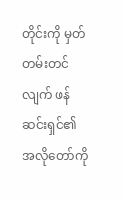တိုင်းကို မှတ်တမ်းတင်လျက် ဖန်ဆင်းရှင်၏ အလိုတော်ကို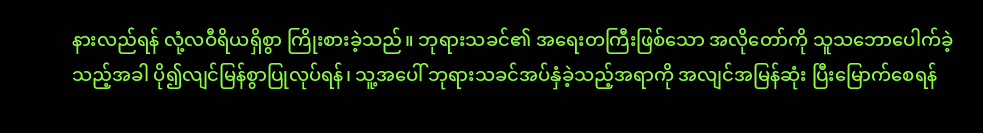နားလည်ရန် လုံ့လဝီရိယရှိစွာ ကြိုးစားခဲ့သည်။ ဘုရားသခင်၏ အရေးတကြီးဖြစ်သော အလိုတော်ကို သူသဘောပေါက်ခဲ့သည့်အခါ ပို၍လျင်မြန်စွာပြုလုပ်ရန်၊ သူ့အပေါ် ဘုရားသခင်အပ်နှံခဲ့သည့်အရာကို အလျင်အမြန်ဆုံး ပြီးမြောက်စေရန်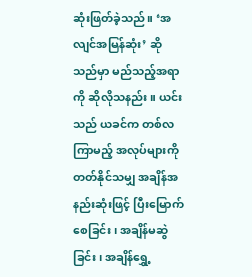ဆုံးဖြတ်ခဲ့သည်။ ‘အလျင်အမြန်ဆုံး’ ဆိုသည်မှာ မည်သည့်အရာကို ဆိုလိုသနည်း။ ယင်းသည် ယခင်က တစ်လကြာမည့် အလုပ်များကို တတ်နိုင်သမျှ အချိန်အနည်းဆုံးဖြင့် ပြီးမြောက်စေခြင်း၊ အချိန်မဆွဲခြင်း၊ အချိန်ရွှေ့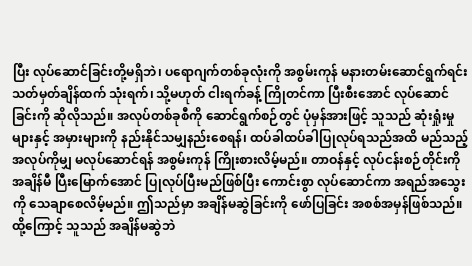ပြီး လုပ်ဆောင်ခြင်းတို့မရှိဘဲ၊ ပရောဂျက်တစ်ခုလုံးကို အစွမ်းကုန် မနားတမ်းဆောင်ရွက်ရင်း သတ်မှတ်ချိန်ထက် သုံးရက်၊ သို့မဟုတ် ငါးရက်ခန့် ကြိုတင်ကာ ပြီးစီးအောင် လုပ်ဆောင်ခြင်းကို ဆိုလိုသည်။ အလုပ်တစ်ခုစီကို ဆောင်ရွက်စဉ်တွင် ပုံမှန်အားဖြင့် သူသည် ဆုံးရှုံးမှုများနှင့် အမှားများကို နည်းနိုင်သမျှနည်းစေရန်၊ ထပ်ခါထပ်ခါပြုလုပ်ရသည်အထိ မည်သည့်အလုပ်ကိုမျှ မလုပ်ဆောင်ရန် အစွမ်းကုန် ကြိုးစားလိမ့်မည်။ တာဝန်နှင့် လုပ်ငန်းစဉ်တိုင်းကို အချိန်မီ ပြီးမြောက်အောင် ပြုလုပ်ပြီးမည်ဖြစ်ပြီး ကောင်းစွာ လုပ်ဆောင်ကာ အရည်အသွေးကို သေချာစေလိမ့်မည်။ ဤသည်မှာ အချိန်မဆွဲခြင်းကို ဖော်ပြခြင်း အစစ်အမှန်ဖြစ်သည်။ ထို့ကြောင့် သူသည် အချိန်မဆွဲဘဲ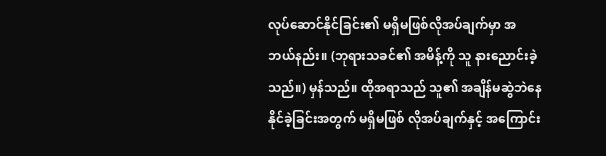လုပ်ဆောင်နိုင်ခြင်း၏ မရှိမဖြစ်လိုအပ်ချက်မှာ အဘယ်နည်း။ (ဘုရားသခင်၏ အမိန့်ကို သူ နားညောင်းခဲ့သည်။) မှန်သည်။ ထိုအရာသည် သူ၏ အချိန်မဆွဲဘဲနေနိုင်ခဲ့ခြင်းအတွက် မရှိမဖြစ် လိုအပ်ချက်နှင့် အကြောင်း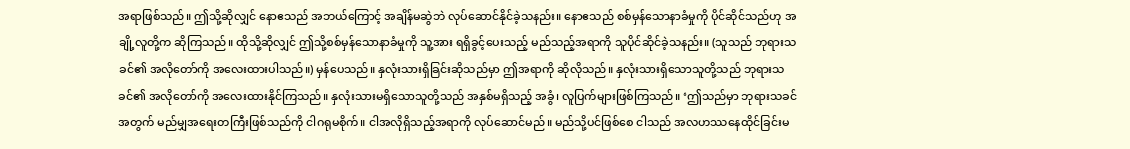အရာဖြစ်သည်။ ဤသို့ဆိုလျှင် နောဧသည် အဘယ်ကြောင့် အချိန်မဆွဲဘဲ လုပ်ဆောင်နိုင်ခဲ့သနည်း။ နောဧသည် စစ်မှန်သောနာခံမှုကို ပိုင်ဆိုင်သည်ဟု အချို့လူတို့က ဆိုကြသည်။ ထိုသို့ဆိုလျှင် ဤသို့စစ်မှန်သောနာခံမှုကို သူ့အား ရရှိခွင့်ပေးသည့် မည်သည့်အရာကို သူပိုင်ဆိုင်ခဲ့သနည်း။ (သူသည် ဘုရားသခင်၏ အလိုတော်ကို အလေးထားပါသည်။) မှန်ပေသည်။ နှလုံးသားရှိခြင်းဆိုသည်မှာ ဤအရာကို ဆိုလိုသည်။ နှလုံးသားရှိသောသူတို့သည် ဘုရားသခင်၏ အလိုတော်ကို အလေးထားနိုင်ကြသည်။ နှလုံးသားမရှိသောသူတို့သည် အနှစ်မရှိသည့် အခွံ၊ လူပြက်များဖြစ်ကြသည်။ ‘ဤသည်မှာ ဘုရားသခင်အတွက် မည်မျှအရေးတကြီးဖြစ်သည်ကို ငါဂရုမစိုက်။ ငါအလိုရှိသည့်အရာကို လုပ်ဆောင်မည်။ မည်သို့ပင်ဖြစ်စေ ငါသည် အလဟဿနေထိုင်ခြင်းမ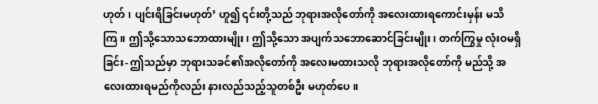ဟုတ်၊ ပျင်းရိခြင်းမဟုတ်’ ဟူ၍ ၎င်းတို့သည် ဘုရားအလိုတော်ကို အလေးထားရကောင်းမှန်း မသိကြ။ ဤသို့သောသဘောထားမျိုး၊ ဤသို့သော အပျက်သဘောဆောင်ခြင်းမျိုး၊ တက်ကြွမှု လုံးဝမရှိခြင်း- ဤသည်မှာ ဘုရားသခင်၏အလိုတော်ကို အလေးမထားသလို ဘုရားအလိုတော်ကို မည်သို့ အလေးထားရမည်ကိုလည်း နားလည်သည့်သူတစ်ဦး မဟုတ်ပေ။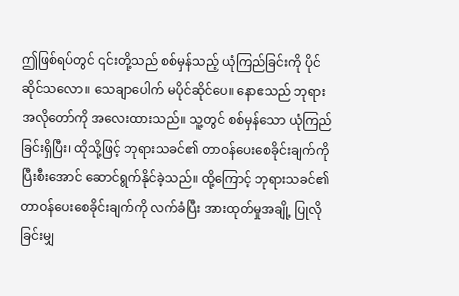ဤဖြစ်ရပ်တွင် ၎င်းတို့သည် စစ်မှန်သည့် ယုံကြည်ခြင်းကို ပိုင်ဆိုင်သလော။ သေချာပေါက် မပိုင်ဆိုင်ပေ။ နောဧသည် ဘုရားအလိုတော်ကို အလေးထားသည်။ သူ့တွင် စစ်မှန်သော ယုံကြည်ခြင်းရှိပြီး၊ ထိုသို့ဖြင့် ဘုရားသခင်၏ တာဝန်ပေးစေခိုင်းချက်ကို ပြီးစီးအောင် ဆောင်ရွက်နိုင်ခဲ့သည်။ ထို့ကြောင့် ဘုရားသခင်၏ တာဝန်ပေးစေခိုင်းချက်ကို လက်ခံပြီး အားထုတ်မှုအချို့ ပြုလိုခြင်းမျှ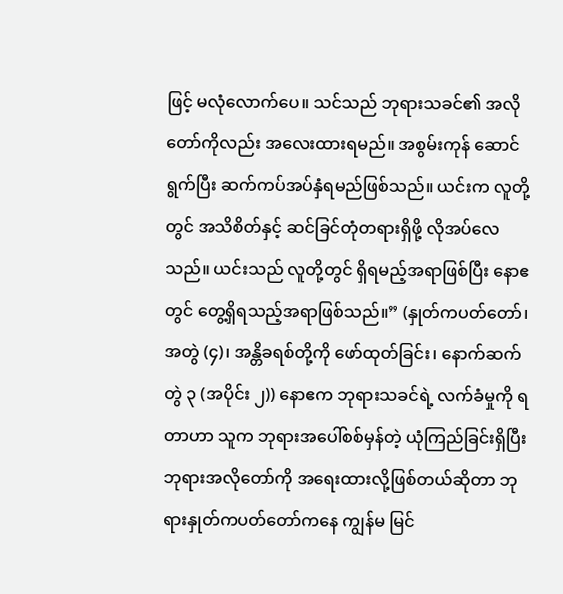ဖြင့် မလုံလောက်ပေ။ သင်သည် ဘုရားသခင်၏ အလိုတော်ကိုလည်း အလေးထားရမည်။ အစွမ်းကုန် ဆောင်ရွက်ပြီး ဆက်ကပ်အပ်နှံရမည်ဖြစ်သည်။ ယင်းက လူတို့တွင် အသိစိတ်နှင့် ဆင်ခြင်တုံတရားရှိဖို့ လိုအပ်လေသည်။ ယင်းသည် လူတို့တွင် ရှိရမည့်အရာဖြစ်ပြီး နောဧတွင် တွေ့ရှိရသည့်အရာဖြစ်သည်။” (နှုတ်ကပတ်တော်၊ အတွဲ (၄)၊ အန္တိခရစ်တို့ကို ဖော်ထုတ်ခြင်း၊ နောက်ဆက်တွဲ ၃ (အပိုင်း ၂)) နောဧက ဘုရားသခင်ရဲ့ လက်ခံမှုကို ရတာဟာ သူက ဘုရားအပေါ်စစ်မှန်တဲ့ ယုံကြည်ခြင်းရှိပြီး ဘုရားအလိုတော်ကို အရေးထားလို့ဖြစ်တယ်ဆိုတာ ဘုရားနှုတ်ကပတ်တော်ကနေ ကျွန်မ မြင်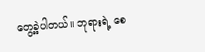တွေ့ခဲ့ပါတယ်။ ဘုရားရဲ့ စေ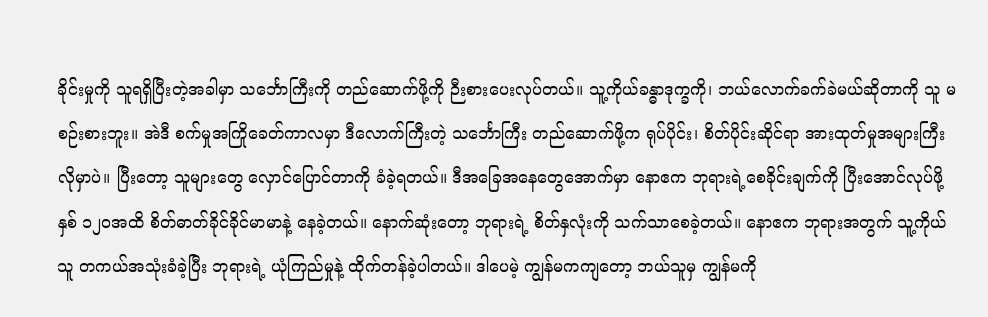ခိုင်းမှုကို သူရရှိပြီးတဲ့အခါမှာ သင်္ဘောကြီးကို တည်ဆောက်ဖို့ကို ဉီးစားပေးလုပ်တယ်။ သူ့ကိုယ်ခန္ဓာဒုက္ခကို၊ ဘယ်လောက်ခက်ခဲမယ်ဆိုတာကို သူ မစဉ်းစားဘူး။ အဲဒီ စက်မှုအကြိုခေတ်ကာလမှာ ဒီလောက်ကြီးတဲ့ သင်္ဘောကြီး တည်ဆောက်ဖို့က ရုပ်ပိုင်း၊ စိတ်ပိုင်းဆိုင်ရာ အားထုတ်မှုအများကြီးလိုမှာပဲ။ ပြီးတော့ သူများတွေ လှောင်ပြောင်တာကို ခံခဲ့ရတယ်။ ဒီအခြေအနေတွေအောက်မှာ နောဧက ဘုရားရဲ့စေခိုင်းချက်ကို ပြီးအောင်လုပ်ဖို့ နှစ် ၁၂၀အထိ စိတ်ဓာတ်ခိုင်ခိုင်မာမာနဲ့ နေခဲ့တယ်။ နောက်ဆုံးတော့ ဘုရားရဲ့ စိတ်နှလုံးကို သက်သာစေခဲ့တယ်။ နောဧက ဘုရားအတွက် သူ့ကိုယ်သူ တကယ်အသုံးခံခဲ့ပြီး ဘုရားရဲ့ ယုံကြည်မှုနဲ့ ထိုက်တန်ခဲ့ပါတယ်။ ဒါပေမဲ့ ကျွန်မကကျတော့ ဘယ်သူမှ ကျွန်မကို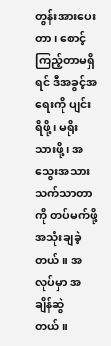တွန်းအားပေးတာ၊ စောင့်ကြည့်တာမရှိရင် ဒီအခွင့်အရေးကို ပျင်းရိဖို့၊ မရိုးသားဖို့၊ အသွေးအသား သက်သာတာကို တပ်မက်ဖို့ အသုံးချခဲ့တယ်။ အလုပ်မှာ အချိန်ဆွဲတယ်။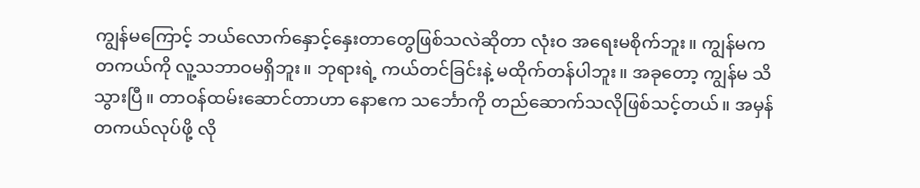ကျွန်မကြောင့် ဘယ်လောက်နှောင့်နှေးတာတွေဖြစ်သလဲဆိုတာ လုံးဝ အရေးမစိုက်ဘူး။ ကျွန်မက တကယ်ကို လူ့သဘာဝမရှိဘူး။ ဘုရားရဲ့ ကယ်တင်ခြင်းနဲ့ မထိုက်တန်ပါဘူး။ အခုတော့ ကျွန်မ သိသွားပြီ။ တာဝန်ထမ်းဆောင်တာဟာ နောဧက သင်္ဘောကို တည်ဆောက်သလိုဖြစ်သင့်တယ်။ အမှန်တကယ်လုပ်ဖို့ လို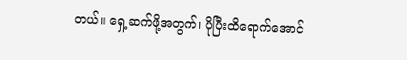တယ်။ ရှေ့ဆက်ဖို့အတွက်၊ ပိုပြီးထိရောက်အောင်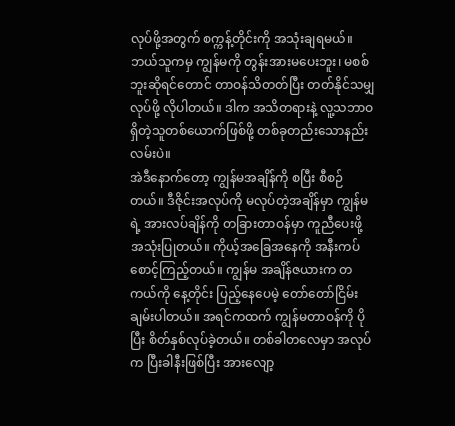လုပ်ဖို့အတွက် စက္ကန့်တိုင်းကို အသုံးချရမယ်။ ဘယ်သူကမှ ကျွန်မကို တွန်းအားမပေးဘူး၊ မစစ်ဘူးဆိုရင်တောင် တာဝန်သိတတ်ပြီး တတ်နိုင်သမျှလုပ်ဖို့ လိုပါတယ်။ ဒါက အသိတရားနဲ့ လူ့သဘာဝရှိတဲ့သူတစ်ယောက်ဖြစ်ဖို့ တစ်ခုတည်းသောနည်းလမ်းပဲ။
အဲဒီနောက်တော့ ကျွန်မအချိန်ကို စပြီး စီစဉ်တယ်။ ဒီဇိုင်းအလုပ်ကို မလုပ်တဲ့အချိန်မှာ ကျွန်မရဲ့ အားလပ်ချိန်ကို တခြားတာဝန်မှာ ကူညီပေးဖို့ အသုံးပြုတယ်။ ကိုယ့်အခြေအနေကို အနီးကပ်စောင့်ကြည့်တယ်။ ကျွန်မ အချိန်ဇယားက တကယ်ကို နေ့တိုင်း ပြည့်နေပေမဲ့ တော်တော်ငြိမ်းချမ်းပါတယ်။ အရင်ကထက် ကျွန်မတာဝန်ကို ပိုပြီး စိတ်နှစ်လုပ်ခဲ့တယ်။ တစ်ခါတလေမှာ အလုပ်က ပြီးခါနီးဖြစ်ပြီး အားလျော့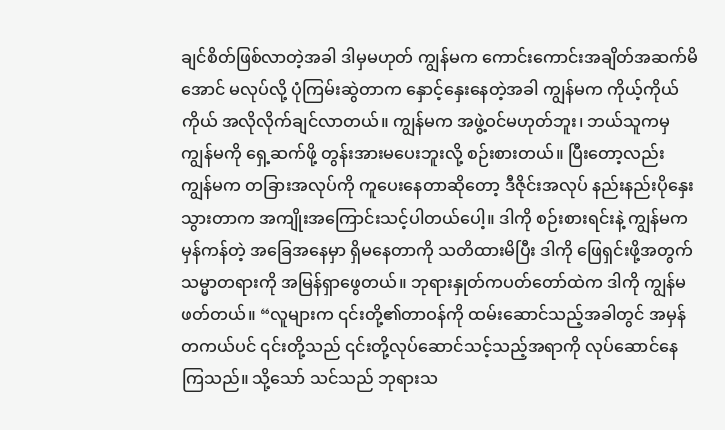ချင်စိတ်ဖြစ်လာတဲ့အခါ ဒါမှမဟုတ် ကျွန်မက ကောင်းကောင်းအချိတ်အဆက်မိအောင် မလုပ်လို့ ပုံကြမ်းဆွဲတာက နှောင့်နှေးနေတဲ့အခါ ကျွန်မက ကိုယ့်ကိုယ်ကိုယ် အလိုလိုက်ချင်လာတယ်။ ကျွန်မက အဖွဲ့ဝင်မဟုတ်ဘူး၊ ဘယ်သူကမှ ကျွန်မကို ရှေ့ဆက်ဖို့ တွန်းအားမပေးဘူးလို့ စဉ်းစားတယ်။ ပြီးတော့လည်း ကျွန်မက တခြားအလုပ်ကို ကူပေးနေတာဆိုတော့ ဒီဇိုင်းအလုပ် နည်းနည်းပိုနှေးသွားတာက အကျိုးအကြောင်းသင့်ပါတယ်ပေါ့။ ဒါကို စဉ်းစားရင်းနဲ့ ကျွန်မက မှန်ကန်တဲ့ အခြေအနေမှာ ရှိမနေတာကို သတိထားမိပြီး ဒါကို ဖြေရှင်းဖို့အတွက် သမ္မာတရားကို အမြန်ရှာဖွေတယ်။ ဘုရားနှုတ်ကပတ်တော်ထဲက ဒါကို ကျွန်မ ဖတ်တယ်။ “လူများက ၎င်းတို့၏တာဝန်ကို ထမ်းဆောင်သည့်အခါတွင် အမှန်တကယ်ပင် ၎င်းတို့သည် ၎င်းတို့လုပ်ဆောင်သင့်သည့်အရာကို လုပ်ဆောင်နေကြသည်။ သို့သော် သင်သည် ဘုရားသ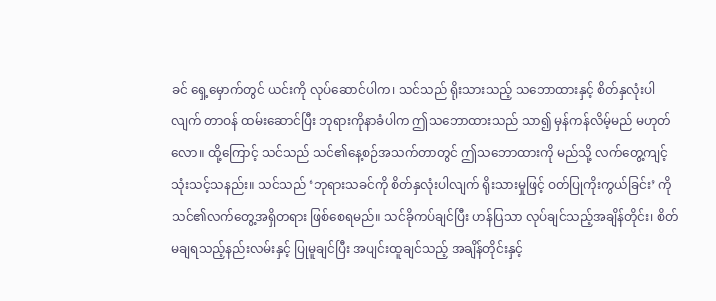ခင် ရှေ့မှောက်တွင် ယင်းကို လုပ်ဆောင်ပါက၊ သင်သည် ရိုးသားသည့် သဘောထားနှင့် စိတ်နှလုံးပါလျက် တာဝန် ထမ်းဆောင်ပြီး ဘုရားကိုနာခံပါက ဤသဘောထားသည် သာ၍ မှန်ကန်လိမ့်မည် မဟုတ်လော။ ထို့ကြောင့် သင်သည် သင်၏နေ့စဉ်အသက်တာတွင် ဤသဘောထားကို မည်သို့ လက်တွေ့ကျင့်သုံးသင့်သနည်း။ သင်သည် ‘ဘုရားသခင်ကို စိတ်နှလုံးပါလျက် ရိုးသားမှုဖြင့် ဝတ်ပြုကိုးကွယ်ခြင်း’ ကို သင်၏လက်တွေ့အရှိတရား ဖြစ်စေရမည်။ သင်ခိုကပ်ချင်ပြီး ဟန်ပြသာ လုပ်ချင်သည့်အချိန်တိုင်း၊ စိတ်မချရသည့်နည်းလမ်းနှင့် ပြုမူချင်ပြီး အပျင်းထူချင်သည့် အချိန်တိုင်းနှင့်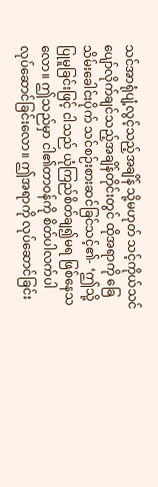သင်အာရုံပျံ့လွင့်သည့်အချိန် သို့မဟုတ် သင့်ကိုယ်သင် ပျော်လိုက်ချင်သည့်အချိန်တိုင်းတွင် ထိုအရာကို ခြေသိမ်းခေါင်းပိုက် သင်စဉ်းစားဆင်ခြင်သင့်၏- ‘ဤသို့ပြုမူခြင်းဖြင့် ငါသည် ယုံကြည်စိတ်ချ၍မရ ဖြစ်နေသလော။ ဤသည်မှာ ငါ၏တာဝန်ကို စိတ်ပါလက်ပါ လုပ်ဆောင်ခြင်းလော။ ဤအရာကို လုပ်ဆောင်ခြင်း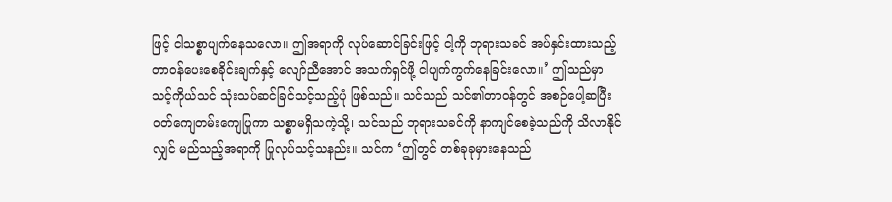ဖြင့် ငါသစ္စာပျက်နေသလော။ ဤအရာကို လုပ်ဆောင်ခြင်းဖြင့် ငါ့ကို ဘုရားသခင် အပ်နှင်းထားသည့် တာဝန်ပေးစေခိုင်းချက်နှင့် လျော်ညီအောင် အသက်ရှင်ဖို့ ငါပျက်ကွက်နေခြင်းလော။’ ဤသည်မှာ သင့်ကိုယ်သင် သုံးသပ်ဆင်ခြင်သင့်သည့်ပုံ ဖြစ်သည်။ သင်သည် သင်၏တာဝန်တွင် အစဉ်ပေါ့ဆပြီး ဝတ်ကျေတမ်းကျေပြုကာ သစ္စာမရှိသကဲ့သို့၊ သင်သည် ဘုရားသခင်ကို နာကျင်စေခဲ့သည်ကို သိလာနိုင်လျှင် မည်သည့်အရာကို ပြုလုပ်သင့်သနည်း။ သင်က ‘ဤတွင် တစ်ခုခုမှားနေသည်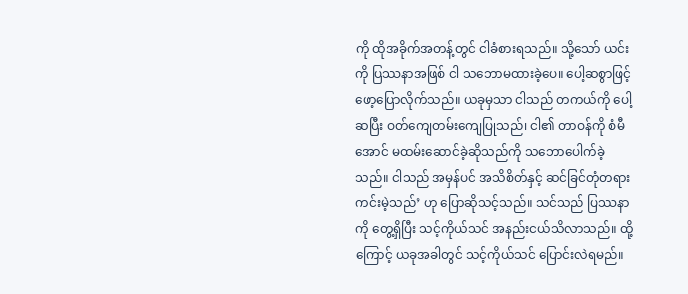ကို ထိုအခိုက်အတန့်တွင် ငါခံစားရသည်။ သို့သော် ယင်းကို ပြဿနာအဖြစ် ငါ သဘောမထားခဲ့ပေ။ ပေါ့ဆစွာဖြင့် ဖော့ပြောလိုက်သည်။ ယခုမှသာ ငါသည် တကယ်ကို ပေါ့ဆပြီး ဝတ်ကျေတမ်းကျေပြုသည်၊ ငါ၏ တာဝန်ကို စံမီအောင် မထမ်းဆောင်ခဲ့ဆိုသည်ကို သဘောပေါက်ခဲ့သည်။ ငါသည် အမှန်ပင် အသိစိတ်နှင့် ဆင်ခြင်တုံတရားကင်းမဲ့သည်’ ဟု ပြောဆိုသင့်သည်။ သင်သည် ပြဿနာကို တွေ့ရှိပြီး သင့်ကိုယ်သင် အနည်းငယ်သိလာသည်။ ထို့ကြောင့် ယခုအခါတွင် သင့်ကိုယ်သင် ပြောင်းလဲရမည်။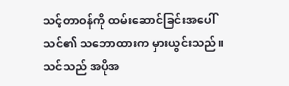သင့်တာဝန်ကို ထမ်းဆောင်ခြင်းအပေါ် သင်၏ သဘောထားက မှားယွင်းသည်။ သင်သည် အပိုအ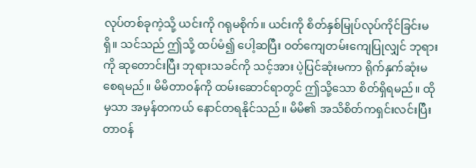လုပ်တစ်ခုကဲ့သို့ ယင်းကို ဂရုမစိုက်။ ယင်းကို စိတ်နှစ်မြုပ်လုပ်ကိုင်ခြင်းမရှိ။ သင်သည် ဤသို့ ထပ်မံ၍ ပေါ့ဆပြီး ဝတ်ကျေတမ်းကျေပြုလျှင် ဘုရားကို ဆုတောင်းပြီး ဘုရားသခင်ကို သင့်အား ပဲ့ပြင်ဆုံးမကာ ရိုက်နှက်ဆုံးမစေရမည်။ မိမိတာဝန်ကို ထမ်းဆောင်ရာတွင် ဤသို့သော စိတ်ရှိရမည်။ ထိုမှသာ အမှန်တကယ် နောင်တရနိုင်သည်။ မိမိ၏ အသိစိတ်ကရှင်းလင်းပြီး တာဝန်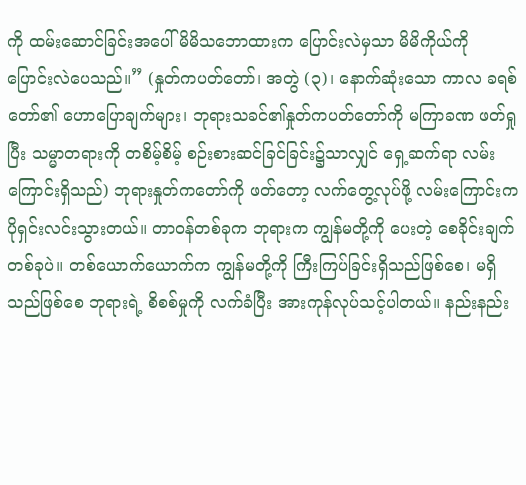ကို ထမ်းဆောင်ခြင်းအပေါ် မိမိသဘောထားက ပြောင်းလဲမှသာ မိမိကိုယ်ကို ပြောင်းလဲပေသည်။” (နှုတ်ကပတ်တော်၊ အတွဲ (၃)၊ နောက်ဆုံးသော ကာလ ခရစ်တော်၏ ဟောပြောချက်များ၊ ဘုရားသခင်၏နှုတ်ကပတ်တော်ကို မကြာခဏ ဖတ်ရှုပြီး သမ္မာတရားကို တစိမ့်စိမ့် စဉ်းစားဆင်ခြင်ခြင်း၌သာလျှင် ရှေ့ဆက်ရာ လမ်းကြောင်းရှိသည်) ဘုရားနှုတ်ကတော်ကို ဖတ်တော့ လက်တွေ့လုပ်ဖို့ လမ်းကြောင်းက ပိုရှင်းလင်းသွားတယ်။ တာဝန်တစ်ခုက ဘုရားက ကျွန်မတို့ကို ပေးတဲ့ စေခိုင်းချက်တစ်ခုပဲ။ တစ်ယောက်ယောက်က ကျွန်မတို့ကို ကြီးကြပ်ခြင်းရှိသည်ဖြစ်စေ၊ မရှိသည်ဖြစ်စေ ဘုရားရဲ့ စိစစ်မှုကို လက်ခံပြီး အားကုန်လုပ်သင့်ပါတယ်။ နည်းနည်း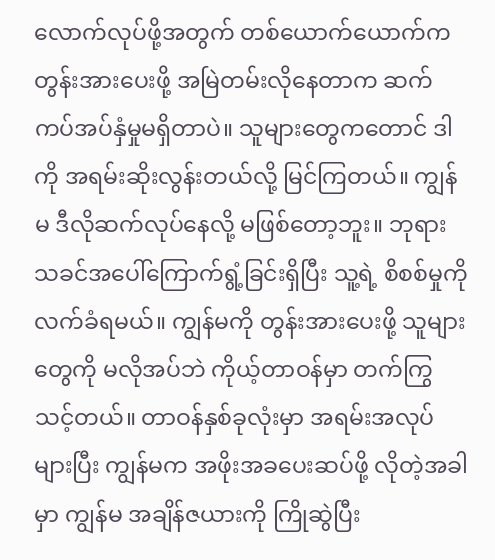လောက်လုပ်ဖို့အတွက် တစ်ယောက်ယောက်က တွန်းအားပေးဖို့ အမြဲတမ်းလိုနေတာက ဆက်ကပ်အပ်နှံမှုမရှိတာပဲ။ သူများတွေကတောင် ဒါကို အရမ်းဆိုးလွန်းတယ်လို့ မြင်ကြတယ်။ ကျွန်မ ဒီလိုဆက်လုပ်နေလို့ မဖြစ်တော့ဘူး။ ဘုရားသခင်အပေါ်ကြောက်ရွံ့ခြင်းရှိပြီး သူ့ရဲ့ စိစစ်မှုကို လက်ခံရမယ်။ ကျွန်မကို တွန်းအားပေးဖို့ သူများတွေကို မလိုအပ်ဘဲ ကိုယ့်တာဝန်မှာ တက်ကြွသင့်တယ်။ တာဝန်နှစ်ခုလုံးမှာ အရမ်းအလုပ်များပြီး ကျွန်မက အဖိုးအခပေးဆပ်ဖို့ လိုတဲ့အခါမှာ ကျွန်မ အချိန်ဇယားကို ကြိုဆွဲပြီး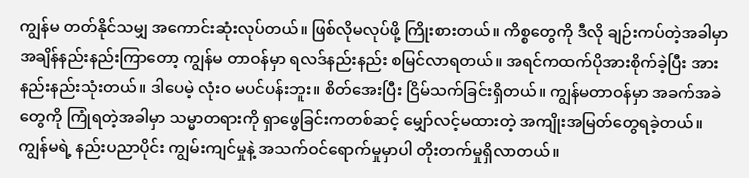ကျွန်မ တတ်နိုင်သမျှ အကောင်းဆုံးလုပ်တယ်။ ဖြစ်လိုမလုပ်ဖို့ ကြိုးစားတယ်။ ကိစ္စတွေကို ဒီလို ချဉ်းကပ်တဲ့အခါမှာ အချိန်နည်းနည်းကြာတော့ ကျွန်မ တာဝန်မှာ ရလဒ်နည်းနည်း စမြင်လာရတယ်။ အရင်ကထက်ပိုအားစိုက်ခဲ့ပြီး အားနည်းနည်းသုံးတယ်။ ဒါပေမဲ့ လုံးဝ မပင်ပန်းဘူး။ စိတ်အေးပြီး ငြိမ်သက်ခြင်းရှိတယ်။ ကျွန်မတာဝန်မှာ အခက်အခဲတွေကို ကြုံရတဲ့အခါမှာ သမ္မာတရားကို ရှာဖွေခြင်းကတစ်ဆင့် မျှော်လင့်မထားတဲ့ အကျိုးအမြတ်တွေရခဲ့တယ်။ ကျွန်မရဲ့ နည်းပညာပိုင်း ကျွမ်းကျင်မှုနဲ့ အသက်ဝင်ရောက်မှုမှာပါ တိုးတက်မှုရှိလာတယ်။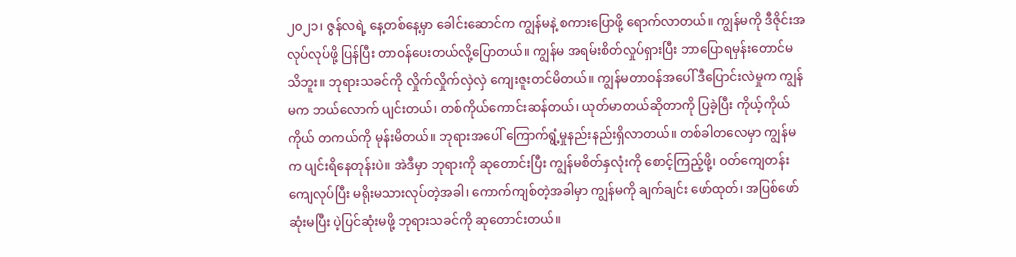၂၀၂၁၊ ဇွန်လရဲ့ နေ့တစ်နေ့မှာ ခေါင်းဆောင်က ကျွန်မနဲ့ စကားပြောဖို့ ရောက်လာတယ်။ ကျွန်မကို ဒီဇိုင်းအလုပ်လုပ်ဖို့ ပြန်ပြီး တာဝန်ပေးတယ်လို့ပြောတယ်။ ကျွန်မ အရမ်းစိတ်လှုပ်ရှားပြီး ဘာပြောရမှန်းတောင်မသိဘူး။ ဘုရားသခင်ကို လှိုက်လှိုက်လှဲလှဲ ကျေးဇူးတင်မိတယ်။ ကျွန်မတာဝန်အပေါ် ဒီပြောင်းလဲမှုက ကျွန်မက ဘယ်လောက် ပျင်းတယ်၊ တစ်ကိုယ်ကောင်းဆန်တယ်၊ ယုတ်မာတယ်ဆိုတာကို ပြခဲ့ပြီး ကိုယ့်ကိုယ်ကိုယ် တကယ်ကို မုန်းမိတယ်။ ဘုရားအပေါ် ကြောက်ရွံ့မှုနည်းနည်းရှိလာတယ်။ တစ်ခါတလေမှာ ကျွန်မက ပျင်းရိနေတုန်းပဲ။ အဲဒီမှာ ဘုရားကို ဆုတောင်းပြီး ကျွန်မစိတ်နှလုံးကို စောင့်ကြည့်ဖို့၊ ဝတ်ကျေတန်းကျေလုပ်ပြီး မရိုးမသားလုပ်တဲ့အခါ၊ ကောက်ကျစ်တဲ့အခါမှာ ကျွန်မကို ချက်ချင်း ဖော်ထုတ်၊ အပြစ်ဖော်ဆုံးမပြီး ပဲ့ပြင်ဆုံးမဖို့ ဘုရားသခင်ကို ဆုတောင်းတယ်။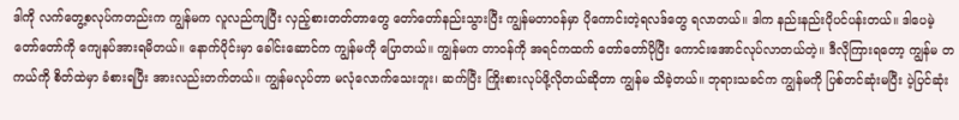ဒါကို လက်တွေ့စလုပ်ကတည်းက ကျွန်မက လူလည်ကျပြီး လှည့်စားတတ်တာတွေ တော်တော်နည်းသွားပြီး ကျွန်မတာဝန်မှာ ပိုကောင်းတဲ့ရလဒ်တွေ ရလာတယ်။ ဒါက နည်းနည်းပိုပင်ပန်းတယ်။ ဒါပေမဲ့ တော်တော်ကို ကျေနပ်အားရမိတယ်။ နောက်ပိုင်းမှာ ခေါင်းဆောင်က ကျွန်မကို ပြောတယ်။ ကျွန်မက တာဝန်ကို အရင်ကထက် တော်တော်ပိုပြီး ကောင်းအောင်လုပ်လာတယ်တဲ့။ ဒီလိုကြားရတော့ ကျွန်မ တကယ်ကို စိတ်ထဲမှာ ခံစားရပြီး အားလည်းတက်တယ်။ ကျွန်မလုပ်တာ မလုံလောက်သေးဘူး၊ ဆက်ပြီး ကြိုးစားလုပ်ဖို့လိုတယ်ဆိုတာ ကျွန်မ သိခဲ့တယ်။ ဘုရားသခင်က ကျွန်မကို ပြစ်တင်ဆုံးမပြီး ပဲ့ပြင်ဆုံး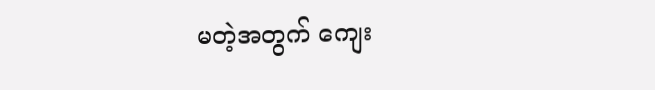မတဲ့အတွက် ကျေး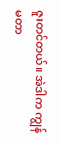ဇူးတင်တယ်။ အဲဒါက ကျွန်မတာ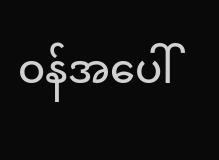ဝန်အပေါ်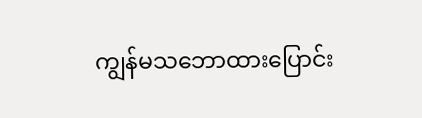ကျွန်မသဘောထားပြောင်း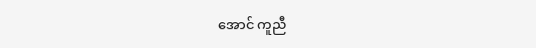အောင် ကူညီ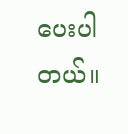ပေးပါတယ်။